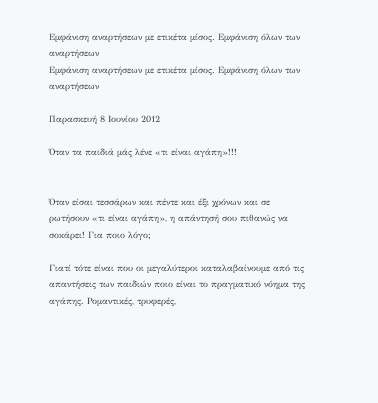Εμφάνιση αναρτήσεων με ετικέτα μίσος. Εμφάνιση όλων των αναρτήσεων
Εμφάνιση αναρτήσεων με ετικέτα μίσος. Εμφάνιση όλων των αναρτήσεων

Παρασκευή 8 Ιουνίου 2012

Όταν τα παιδιά μάς λένε «τι είναι αγάπη»!!!


Όταν είσαι τεσσάρων και πέντε και έξι χρόνων και σε ρωτήσουν «τι είναι αγάπη», η απάντησή σου πιθανώς να σοκάρει! Για ποιο λόγο;

Γιατί τότε είναι που οι μεγαλύτεροι καταλαβαίνουμε από τις απαντήσεις των παιδιών ποιο είναι το πραγματικό νόημα της αγάπης. Ρομαντικές, τρυφερές,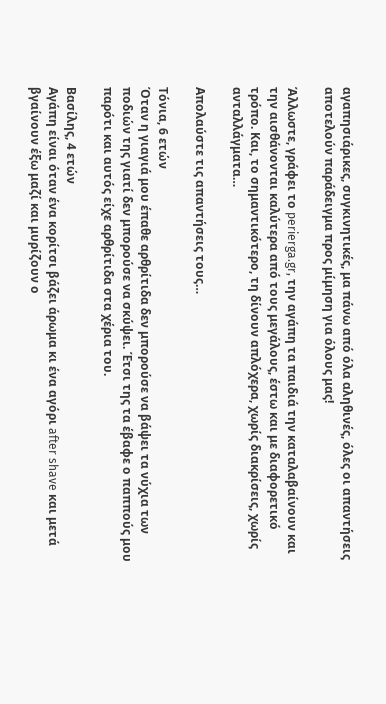αγαπησιάρικες, συγκινητικές, μα πάνω από όλα αληθινές, όλες οι απαντήσεις αποτελούν παράδειγμα προς μίμηση για όλους μας!

Άλλωστε, γράφει το perierga.gr, την αγάπη τα παιδιά την καταλαβαίνουν και την αισθάνονται καλύτερα από τους μεγάλους, έστω και με διαφορετικό τρόπο. Και, το σημαντικότερο, τη δίνουν απλόχερα, χωρίς διακρίσεις, χωρίς ανταλλάγματα…

Απολαύστε τις απαντήσεις τους…

Τόνια, 6 ετών
Όταν η γιαγιά μου έπαθε αρθρίτιδα δεν μπορούσε να βάψει τα νύχια των ποδιών της γιατί δεν μπορούσε να σκύψει. Έτσι της τα έβαφε ο παππούς μου παρότι και αυτός είχε αρθρίτιδα στα χέρια του.

Βασίλης, 4 ετών
Αγάπη είναι όταν ένα κορίτσι βάζει άρωμα κι ένα αγόρι after shave και μετά βγαίνουν έξω μαζί και μυρίζουν ο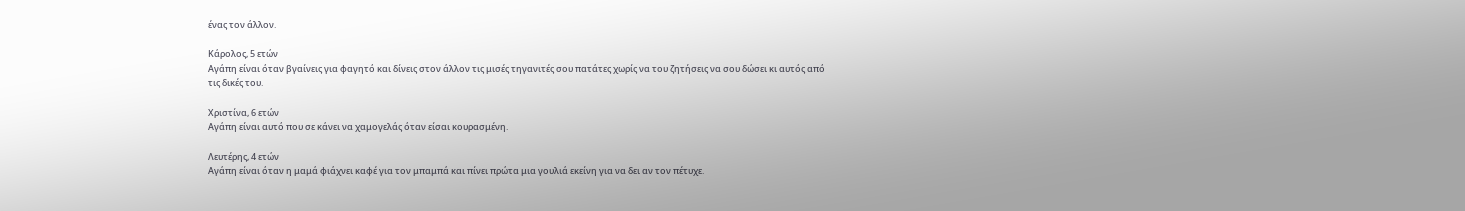ένας τον άλλον.

Κάρολος, 5 ετών
Αγάπη είναι όταν βγαίνεις για φαγητό και δίνεις στον άλλον τις μισές τηγανιτές σου πατάτες χωρίς να του ζητήσεις να σου δώσει κι αυτός από τις δικές του.

Χριστίνα, 6 ετών
Αγάπη είναι αυτό που σε κάνει να χαμογελάς όταν είσαι κουρασμένη.

Λευτέρης, 4 ετών
Αγάπη είναι όταν η μαμά φιάχνει καφέ για τον μπαμπά και πίνει πρώτα μια γουλιά εκείνη για να δει αν τον πέτυχε.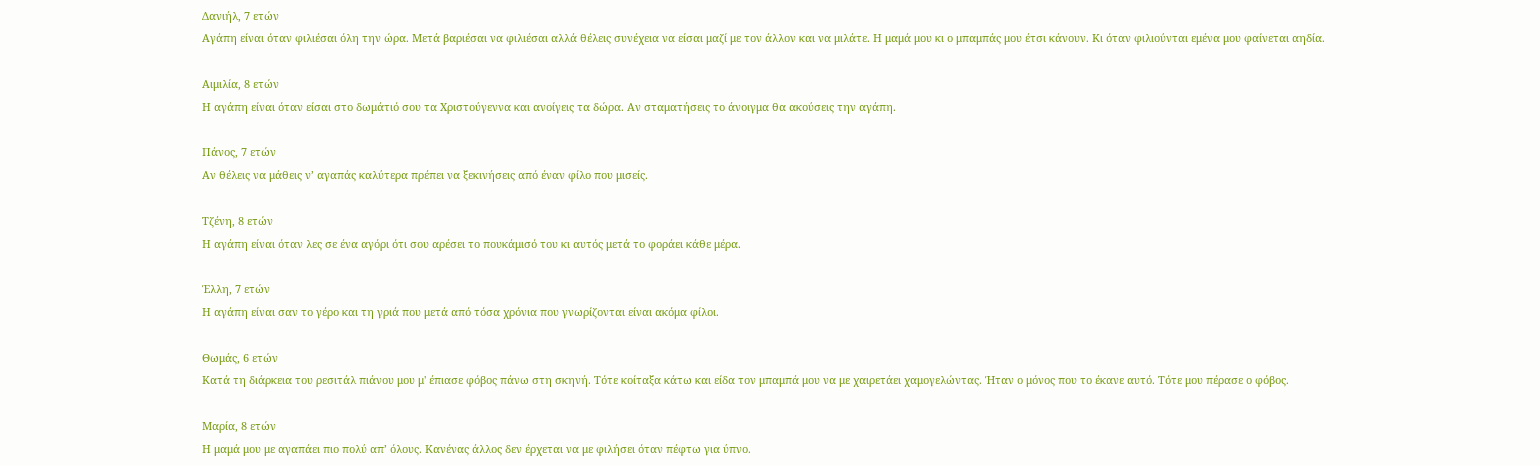Δανιήλ, 7 ετών
Αγάπη είναι όταν φιλιέσαι όλη την ώρα. Μετά βαριέσαι να φιλιέσαι αλλά θέλεις συνέχεια να είσαι μαζί με τον άλλον και να μιλάτε. Η μαμά μου κι ο μπαμπάς μου έτσι κάνουν. Κι όταν φιλιούνται εμένα μου φαίνεται αηδία.

Αιμιλία, 8 ετών
Η αγάπη είναι όταν είσαι στο δωμάτιό σου τα Χριστούγεννα και ανοίγεις τα δώρα. Aν σταματήσεις το άνοιγμα θα ακούσεις την αγάπη.

Πάνος, 7 ετών
Αν θέλεις να μάθεις ν’ αγαπάς καλύτερα πρέπει να ξεκινήσεις από έναν φίλο που μισείς.

Τζένη, 8 ετών
Η αγάπη είναι όταν λες σε ένα αγόρι ότι σου αρέσει το πουκάμισό του κι αυτός μετά το φοράει κάθε μέρα.

Έλλη, 7 ετών
Η αγάπη είναι σαν το γέρο και τη γριά που μετά από τόσα χρόνια που γνωρίζονται είναι ακόμα φίλοι.

Θωμάς, 6 ετών
Κατά τη διάρκεια του ρεσιτάλ πιάνου μου μ' έπιασε φόβος πάνω στη σκηνή. Τότε κοίταξα κάτω και είδα τον μπαμπά μου να με χαιρετάει χαμογελώντας. Ήταν ο μόνος που το έκανε αυτό. Τότε μου πέρασε ο φόβος.

Μαρία, 8 ετών
Η μαμά μου με αγαπάει πιο πολύ απ’ όλους. Κανένας άλλος δεν έρχεται να με φιλήσει όταν πέφτω για ύπνο.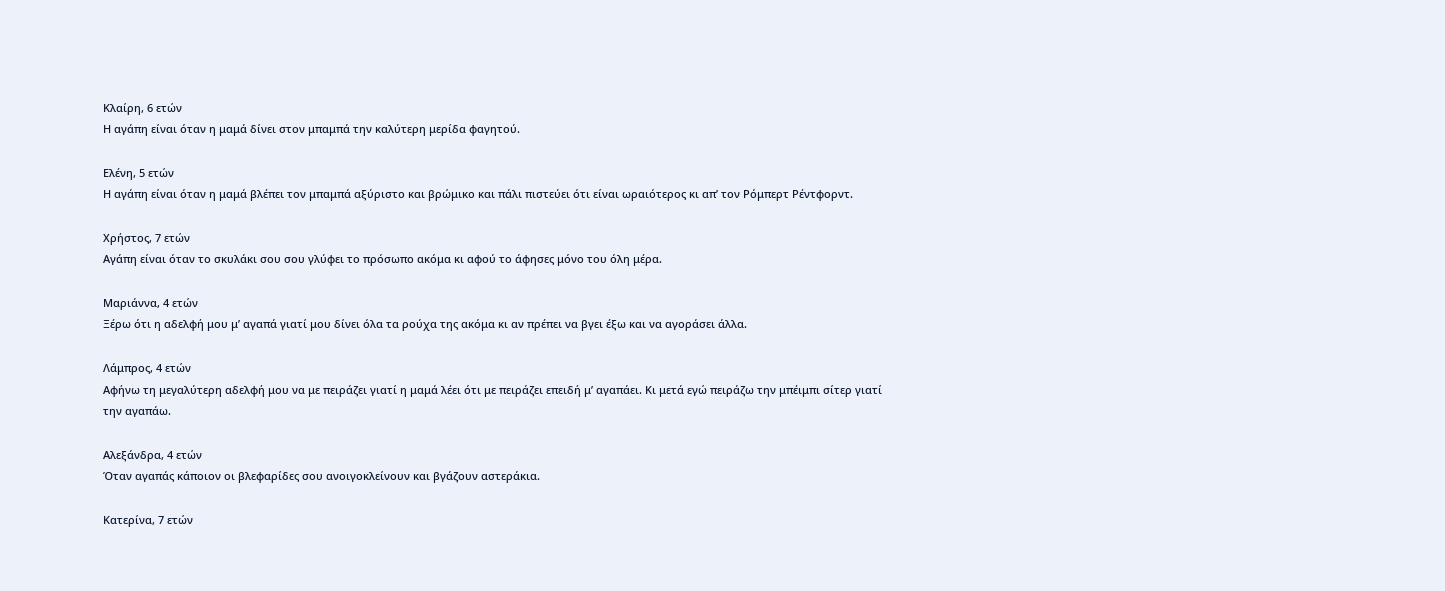Κλαίρη, 6 ετών
Η αγάπη είναι όταν η μαμά δίνει στον μπαμπά την καλύτερη μερίδα φαγητού.

Ελένη, 5 ετών
Η αγάπη είναι όταν η μαμά βλέπει τον μπαμπά αξύριστο και βρώμικο και πάλι πιστεύει ότι είναι ωραιότερος κι απ’ τον Ρόμπερτ Ρέντφορντ.

Χρήστος, 7 ετών
Αγάπη είναι όταν το σκυλάκι σου σου γλύφει το πρόσωπο ακόμα κι αφού το άφησες μόνο του όλη μέρα.

Μαριάννα, 4 ετών
Ξέρω ότι η αδελφή μου μ’ αγαπά γιατί μου δίνει όλα τα ρούχα της ακόμα κι αν πρέπει να βγει έξω και να αγοράσει άλλα.

Λάμπρος, 4 ετών
Αφήνω τη μεγαλύτερη αδελφή μου να με πειράζει γιατί η μαμά λέει ότι με πειράζει επειδή μ’ αγαπάει. Κι μετά εγώ πειράζω την μπέιμπι σίτερ γιατί την αγαπάω.

Αλεξάνδρα, 4 ετών
Όταν αγαπάς κάποιον οι βλεφαρίδες σου ανοιγοκλείνουν και βγάζουν αστεράκια.

Κατερίνα, 7 ετών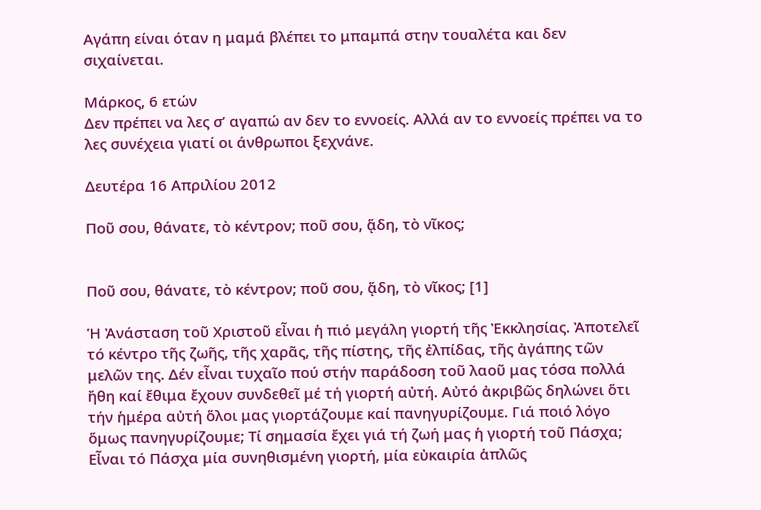Αγάπη είναι όταν η μαμά βλέπει το μπαμπά στην τουαλέτα και δεν σιχαίνεται.

Μάρκος, 6 ετών
Δεν πρέπει να λες σ’ αγαπώ αν δεν το εννοείς. Αλλά αν το εννοείς πρέπει να το λες συνέχεια γιατί οι άνθρωποι ξεχνάνε.

Δευτέρα 16 Απριλίου 2012

Ποῦ σου, θάνατε, τὸ κέντρον; ποῦ σου, ᾅδη, τὸ νῖκος;


Ποῦ σου, θάνατε, τὸ κέντρον; ποῦ σου, ᾅδη, τὸ νῖκος; [1]

Ἡ Ἀνάσταση τοῦ Χριστοῦ εἶναι ἡ πιό μεγάλη γιορτή τῆς Ἐκκλησίας. Ἀποτελεῖ τό κέντρο τῆς ζωῆς, τῆς χαρᾶς, τῆς πίστης, τῆς ἐλπίδας, τῆς ἀγάπης τῶν μελῶν της. Δέν εἶναι τυχαῖο πού στήν παράδοση τοῦ λαοῦ μας τόσα πολλά ἤθη καί ἔθιμα ἔχουν συνδεθεῖ μέ τή γιορτή αὐτή. Αὐτό ἀκριβῶς δηλώνει ὅτι τήν ἡμέρα αὐτή ὅλοι μας γιορτάζουμε καί πανηγυρίζουμε. Γιά ποιό λόγο ὅμως πανηγυρίζουμε; Τί σημασία ἔχει γιά τή ζωή μας ἡ γιορτή τοῦ Πάσχα; Εἶναι τό Πάσχα μία συνηθισμένη γιορτή, μία εὐκαιρία ἁπλῶς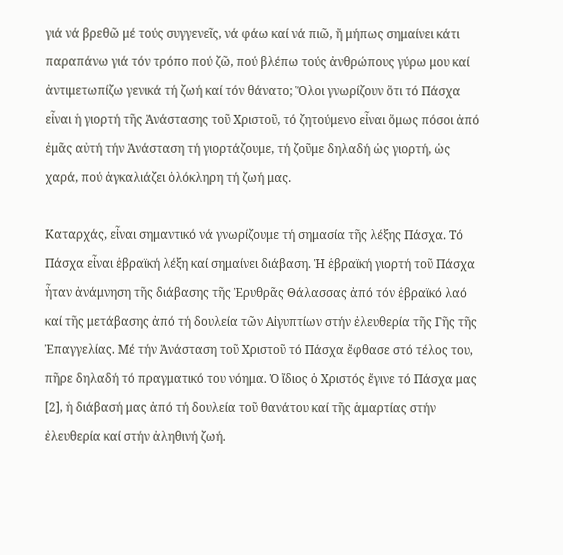γιά νά βρεθῶ μέ τούς συγγενεῖς, νά φάω καί νά πιῶ, ἤ μήπως σημαίνει κάτι παραπάνω γιά τόν τρόπο πού ζῶ, πού βλέπω τούς ἀνθρώπους γύρω μου καί ἀντιμετωπίζω γενικά τή ζωή καί τόν θάνατο; Ὅλοι γνωρίζουν ὅτι τό Πάσχα εἶναι ἡ γιορτή τῆς Ἀνάστασης τοῦ Χριστοῦ, τό ζητούμενο εἶναι ὅμως πόσοι ἀπό ἐμᾶς αὐτή τήν Ἀνάσταση τή γιορτάζουμε, τή ζοῦμε δηλαδή ὡς γιορτή, ὡς χαρά, πού ἀγκαλιάζει ὁλόκληρη τή ζωή μας.

Καταρχάς, εἶναι σημαντικό νά γνωρίζουμε τή σημασία τῆς λέξης Πάσχα. Τό Πάσχα εἶναι ἑβραϊκή λέξη καί σημαίνει διάβαση. Ἡ ἑβραϊκή γιορτή τοῦ Πάσχα ἦταν ἀνάμνηση τῆς διάβασης τῆς Ἐρυθρᾶς Θάλασσας ἀπό τόν ἑβραϊκό λαό καί τῆς μετάβασης ἀπό τή δουλεία τῶν Αἰγυπτίων στήν ἐλευθερία τῆς Γῆς τῆς Ἐπαγγελίας. Μέ τήν Ἀνάσταση τοῦ Χριστοῦ τό Πάσχα ἔφθασε στό τέλος του, πῆρε δηλαδή τό πραγματικό του νόημα. Ὁ ἴδιος ὁ Χριστός ἔγινε τό Πάσχα μας [2], ἡ διάβασή μας ἀπό τή δουλεία τοῦ θανάτου καί τῆς ἁμαρτίας στήν ἐλευθερία καί στήν ἀληθινή ζωή.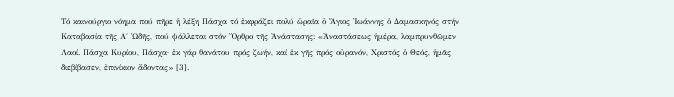Τό καινούργιο νόημα πού πῆρε ἡ λέξη Πάσχα τό ἐκφράζει πολύ ὡραῖα ὁ Ἅγιος Ἰωάννης ὁ Δαμασκηνός στήν Καταβασία τῆς Α΄ Ὠδῆς, πού ψάλλεται στόν Ὄρθρο τῆς Ἀνάστασης: «Ἀναστάσεως ἡμέρα, λαμπρυνθῶμεν Λαοί. Πάσχα Κυρίου, Πάσχα· ἐκ γάρ θανάτου πρός ζωήν, καί ἐκ γῆς πρός οὐρανόν, Χριστός ὁ Θεός, ἡμᾶς διεβίβασεν, ἐπινίκιον ἄδοντας» [3].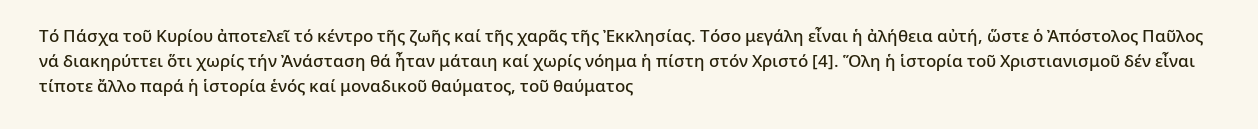Τό Πάσχα τοῦ Κυρίου ἀποτελεῖ τό κέντρο τῆς ζωῆς καί τῆς χαρᾶς τῆς Ἐκκλησίας. Τόσο μεγάλη εἶναι ἡ ἀλήθεια αὐτή, ὥστε ὁ Ἀπόστολος Παῦλος νά διακηρύττει ὅτι χωρίς τήν Ἀνάσταση θά ἦταν μάταιη καί χωρίς νόημα ἡ πίστη στόν Χριστό [4]. Ὅλη ἡ ἱστορία τοῦ Χριστιανισμοῦ δέν εἶναι τίποτε ἄλλο παρά ἡ ἱστορία ἑνός καί μοναδικοῦ θαύματος, τοῦ θαύματος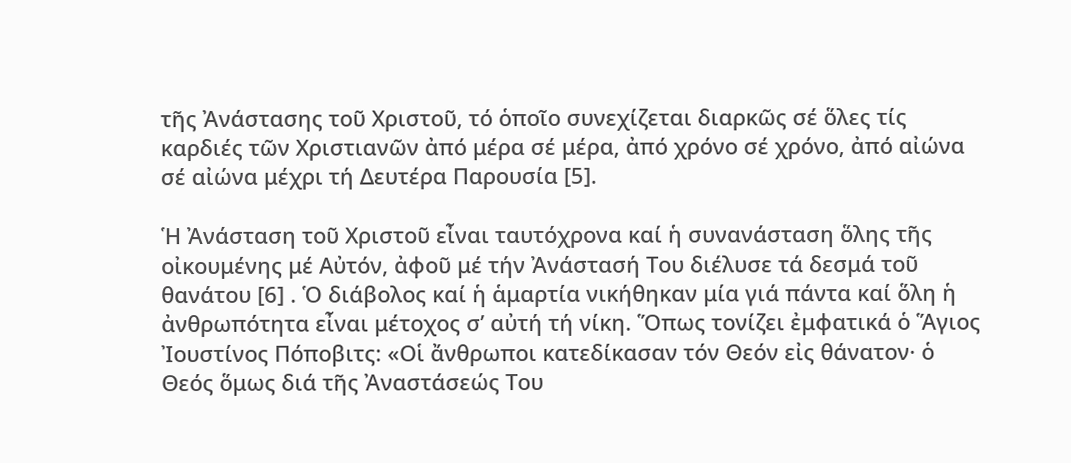τῆς Ἀνάστασης τοῦ Χριστοῦ, τό ὁποῖο συνεχίζεται διαρκῶς σέ ὅλες τίς καρδιές τῶν Χριστιανῶν ἀπό μέρα σέ μέρα, ἀπό χρόνο σέ χρόνο, ἀπό αἰώνα σέ αἰώνα μέχρι τή Δευτέρα Παρουσία [5].

Ἡ Ἀνάσταση τοῦ Χριστοῦ εἶναι ταυτόχρονα καί ἡ συνανάσταση ὅλης τῆς οἰκουμένης μέ Αὐτόν, ἀφοῦ μέ τήν Ἀνάστασή Του διέλυσε τά δεσμά τοῦ θανάτου [6] . Ὁ διάβολος καί ἡ ἁμαρτία νικήθηκαν μία γιά πάντα καί ὅλη ἡ ἀνθρωπότητα εἶναι μέτοχος σ’ αὐτή τή νίκη. Ὅπως τονίζει ἐμφατικά ὁ Ἅγιος Ἰουστίνος Πόποβιτς: «Οἱ ἄνθρωποι κατεδίκασαν τόν Θεόν εἰς θάνατον· ὁ Θεός ὅμως διά τῆς Ἀναστάσεώς Του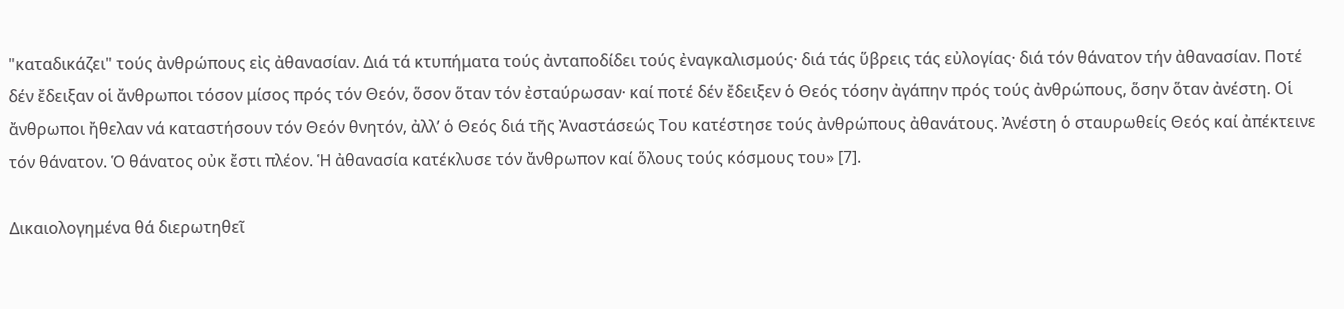"καταδικάζει" τούς ἀνθρώπους εἰς ἀθανασίαν. Διά τά κτυπήματα τούς ἀνταποδίδει τούς ἐναγκαλισμούς· διά τάς ὕβρεις τάς εὐλογίας· διά τόν θάνατον τήν ἀθανασίαν. Ποτέ δέν ἔδειξαν οἱ ἄνθρωποι τόσον μίσος πρός τόν Θεόν, ὅσον ὅταν τόν ἐσταύρωσαν· καί ποτέ δέν ἔδειξεν ὁ Θεός τόσην ἀγάπην πρός τούς ἀνθρώπους, ὅσην ὅταν ἀνέστη. Οἱ ἄνθρωποι ἤθελαν νά καταστήσουν τόν Θεόν θνητόν, ἀλλ’ ὁ Θεός διά τῆς Ἀναστάσεώς Του κατέστησε τούς ἀνθρώπους ἀθανάτους. Ἀνέστη ὁ σταυρωθείς Θεός καί ἀπέκτεινε τόν θάνατον. Ὁ θάνατος οὐκ ἔστι πλέον. Ἡ ἀθανασία κατέκλυσε τόν ἄνθρωπον καί ὅλους τούς κόσμους του» [7].

Δικαιολογημένα θά διερωτηθεῖ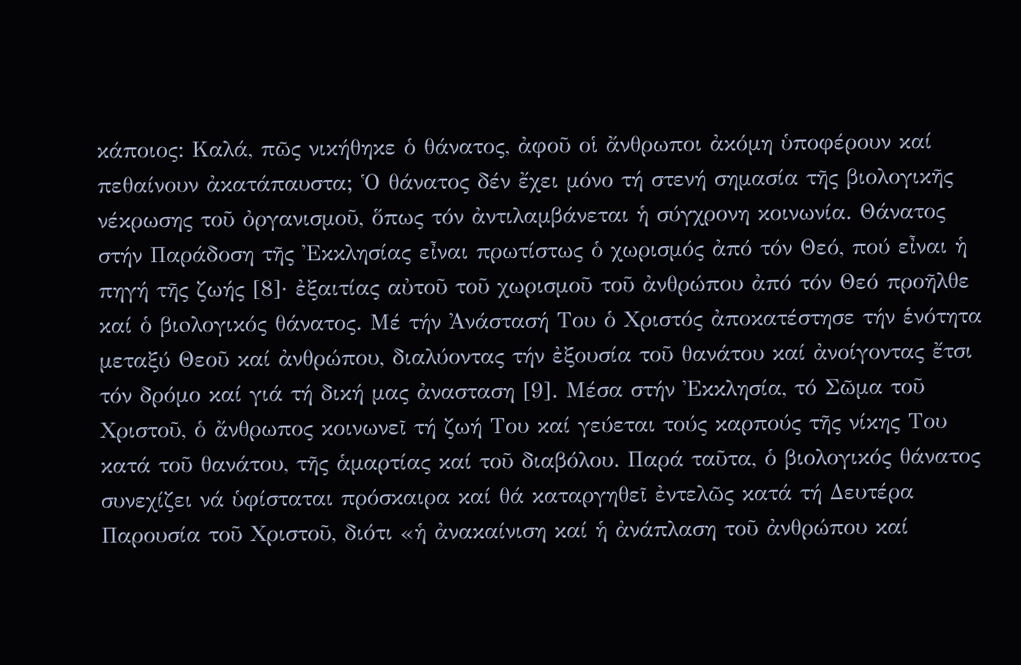κάποιος: Καλά, πῶς νικήθηκε ὁ θάνατος, ἀφοῦ οἱ ἄνθρωποι ἀκόμη ὑποφέρουν καί πεθαίνουν ἀκατάπαυστα; Ὁ θάνατος δέν ἔχει μόνο τή στενή σημασία τῆς βιολογικῆς νέκρωσης τοῦ ὀργανισμοῦ, ὅπως τόν ἀντιλαμβάνεται ἡ σύγχρονη κοινωνία. Θάνατος στήν Παράδοση τῆς Ἐκκλησίας εἶναι πρωτίστως ὁ χωρισμός ἀπό τόν Θεό, πού εἶναι ἡ πηγή τῆς ζωής [8]· ἐξαιτίας αὐτοῦ τοῦ χωρισμοῦ τοῦ ἀνθρώπου ἀπό τόν Θεό προῆλθε καί ὁ βιoλογικός θάνατος. Μέ τήν Ἀνάστασή Του ὁ Χριστός ἀποκατέστησε τήν ἑνότητα μεταξύ Θεοῦ καί ἀνθρώπου, διαλύοντας τήν ἐξουσία τοῦ θανάτου καί ἀνοίγοντας ἔτσι τόν δρόμο καί γιά τή δική μας ἀνασταση [9]. Μέσα στήν Ἐκκλησία, τό Σῶμα τοῦ Χριστοῦ, ὁ ἄνθρωπος κοινωνεῖ τή ζωή Του καί γεύεται τούς καρπούς τῆς νίκης Του κατά τοῦ θανάτου, τῆς ἁμαρτίας καί τοῦ διαβόλου. Παρά ταῦτα, ὁ βιολογικός θάνατος συνεχίζει νά ὑφίσταται πρόσκαιρα καί θά καταργηθεῖ ἐντελῶς κατά τή Δευτέρα Παρουσία τοῦ Χριστοῦ, διότι «ἡ ἀνακαίνιση καί ἡ ἀνάπλαση τοῦ ἀνθρώπου καί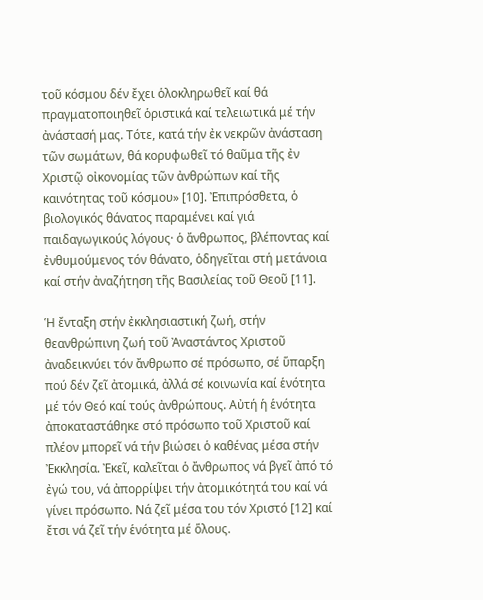τοῦ κόσμου δέν ἔχει ὁλοκληρωθεῖ καί θά πραγματοποιηθεῖ ὁριστικά καί τελειωτικά μέ τήν ἀνάστασή μας. Τότε, κατά τήν ἐκ νεκρῶν ἀνάσταση τῶν σωμάτων, θά κορυφωθεῖ τό θαῦμα τῆς ἐν Χριστῷ οἰκονομίας τῶν ἀνθρώπων καί τῆς καινότητας τοῦ κόσμου» [10]. Ἐπιπρόσθετα, ὁ βιολογικός θάνατος παραμένει καί γιά παιδαγωγικούς λόγους· ὁ ἄνθρωπος, βλέποντας καί ἐνθυμούμενος τόν θάνατο, ὁδηγεῖται στή μετάνοια καί στήν ἀναζήτηση τῆς Βασιλείας τοῦ Θεοῦ [11].

Ἡ ἔνταξη στήν ἐκκλησιαστική ζωή, στήν θεανθρώπινη ζωή τοῦ Ἀναστάντος Χριστοῦ ἀναδεικνύει τόν ἄνθρωπο σέ πρόσωπο, σέ ὕπαρξη πού δέν ζεῖ ἀτομικά, ἀλλά σέ κοινωνία καί ἑνότητα μέ τόν Θεό καί τούς ἀνθρώπους. Αὐτή ἡ ἑνότητα ἀποκαταστάθηκε στό πρόσωπο τοῦ Χριστοῦ καί πλέον μπορεῖ νά τήν βιώσει ὁ καθένας μέσα στήν Ἐκκλησία. Ἐκεῖ, καλεῖται ὁ ἄνθρωπος νά βγεῖ ἀπό τό ἐγώ του, νά ἀπορρίψει τήν ἀτομικότητά του καί νά γίνει πρόσωπο. Νά ζεῖ μέσα του τόν Χριστό [12] καί ἔτσι νά ζεῖ τήν ἑνότητα μέ ὅλους.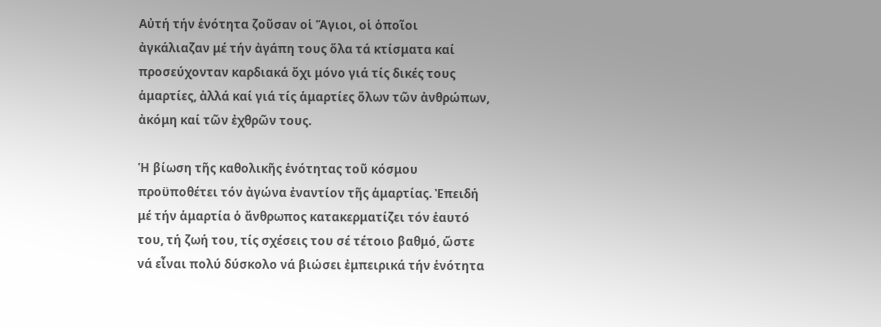Αὐτή τήν ἑνότητα ζοῦσαν οἱ Ἅγιοι, οἱ ὁποῖοι ἀγκάλιαζαν μέ τήν ἀγάπη τους ὅλα τά κτίσματα καί προσεύχονταν καρδιακά ὄχι μόνο γιά τίς δικές τους ἁμαρτίες, ἀλλά καί γιά τίς ἁμαρτίες ὅλων τῶν ἀνθρώπων, ἀκόμη καί τῶν ἐχθρῶν τους.

Ἡ βίωση τῆς καθολικῆς ἑνότητας τοῦ κόσμου προϋποθέτει τόν ἀγώνα ἐναντίον τῆς ἁμαρτίας. Ἐπειδή μέ τήν ἁμαρτία ὁ ἄνθρωπος κατακερματίζει τόν ἑαυτό του, τή ζωή του, τίς σχέσεις του σέ τέτοιο βαθμό, ὥστε νά εἶναι πολύ δύσκολο νά βιώσει ἐμπειρικά τήν ἑνότητα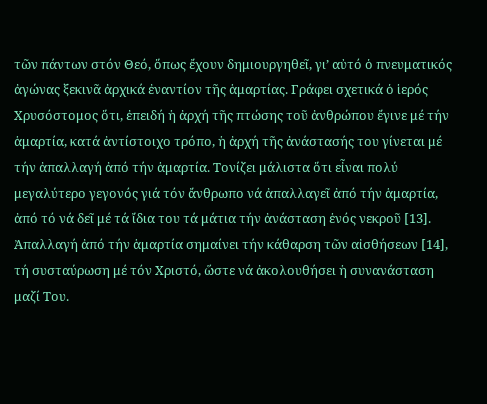τῶν πάντων στόν Θεό, ὅπως ἔχουν δημιουργηθεῖ, γι’ αὐτό ὁ πνευματικός ἀγώνας ξεκινᾶ ἀρχικά ἐναντίον τῆς ἁμαρτίας. Γράφει σχετικά ὁ ἱερός Χρυσόστομος ὅτι, ἐπειδή ἡ ἀρχή τῆς πτώσης τοῦ ἀνθρώπου ἔγινε μέ τήν ἁμαρτία, κατά ἀντίστοιχο τρόπο, ἡ ἀρχή τῆς ἀνάστασής του γίνεται μέ τήν ἀπαλλαγή ἀπό τήν ἁμαρτία. Τονίζει μάλιστα ὅτι εἶναι πολύ μεγαλύτερο γεγονός γιά τόν ἄνθρωπο νά ἀπαλλαγεῖ ἀπό τήν ἁμαρτία, ἀπό τό νά δεῖ μέ τά ἴδια του τά μάτια τήν ἀνάσταση ἑνός νεκροῦ [13]. Ἀπαλλαγή ἀπό τήν ἁμαρτία σημαίνει τήν κάθαρση τῶν αἰσθήσεων [14], τή συσταύρωση μέ τόν Χριστό, ὥστε νά ἀκολουθήσει ἡ συνανάσταση μαζί Του.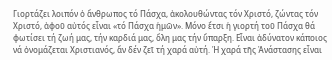Γιορτάζει λοιπόν ὁ ἄνθρωπος τό Πάσχα, ἀκολουθώντας τόν Χριστό, ζώντας τόν Χριστό, ἀφοῦ αὐτός εἶναι «τό Πάσχα ἡμῶν». Μόνο ἔτσι ἡ γιορτή τοῦ Πάσχα θά φωτίσει τή ζωή μας, τήν καρδιά μας, ὅλη μας τήν ὕπαρξη. Εἶναι ἀδύνατον κάποιος νά ὀνομάζεται Χριστιανός, ἄν δέν ζεῖ τή χαρά αὐτή. Ἡ χαρά τῆς Ἀνάστασης εἶναι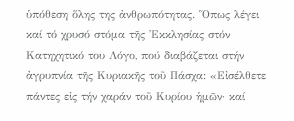ὑπόθεση ὅλης της ἀνθρωπότητας. Ὅπως λέγει καί τό χρυσό στόμα τῆς Ἐκκλησίας στόν Κατηχητικό του Λόγο, πού διαβάζεται στήν ἀγρυπνία τῆς Κυριακῆς τοῦ Πάσχα: «Εἰσέλθετε πάντες εἰς τήν χαράν τοῦ Κυρίου ἡμῶν· καί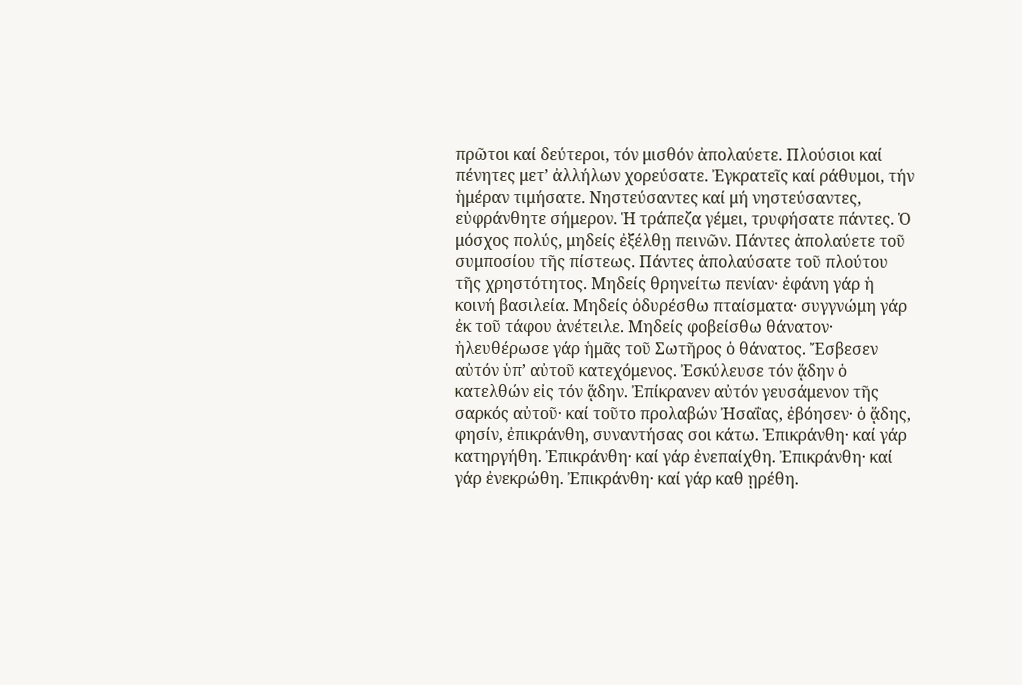πρῶτοι καί δεύτεροι, τόν μισθόν ἀπολαύετε. Πλούσιοι καί πένητες μετ’ ἀλλήλων χορεύσατε. Ἐγκρατεῖς καί ράθυμοι, τήν ἡμέραν τιμήσατε. Νηστεύσαντες καί μή νηστεύσαντες, εὐφράνθητε σήμερον. Ἡ τράπεζα γέμει, τρυφήσατε πάντες. Ὁ μόσχος πολύς, μηδείς ἐξέλθῃ πεινῶν. Πάντες ἀπολαύετε τοῦ συμποσίου τῆς πίστεως. Πάντες ἀπολαύσατε τοῦ πλούτου τῆς χρηστότητος. Μηδείς θρηνείτω πενίαν· ἐφάνη γάρ ἡ κοινή βασιλεία. Μηδείς ὀδυρέσθω πταίσματα· συγγνώμη γάρ ἐκ τοῦ τάφου ἀνέτειλε. Μηδείς φοβείσθω θάνατον· ἠλευθέρωσε γάρ ἡμᾶς τοῦ Σωτῆρος ὁ θάνατος. Ἔσβεσεν αὐτόν ὑπ’ αὐτοῦ κατεχόμενος. Ἐσκύλευσε τόν ᾅδην ὁ κατελθών εἰς τόν ᾅδην. Ἐπίκρανεν αὐτόν γευσάμενον τῆς σαρκός αὐτοῦ· καί τοῦτο προλαβών Ἠσαΐας, ἐβόησεν· ὁ ᾅδης, φησίν, ἐπικράνθη, συναντήσας σοι κάτω. Ἐπικράνθη· καί γάρ κατηργήθη. Ἐπικράνθη· καί γάρ ἐνεπαίχθη. Ἐπικράνθη· καί γάρ ἐνεκρώθη. Ἐπικράνθη· καί γάρ καθ ῃρέθη.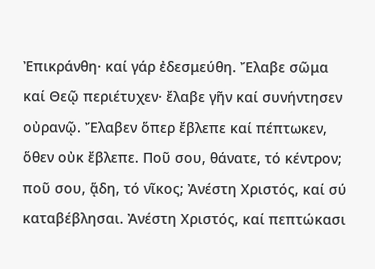Ἐπικράνθη· καί γάρ ἐδεσμεύθη. Ἔλαβε σῶμα καί Θεῷ περιέτυχεν· ἔλαβε γῆν καί συνήντησεν οὐρανῷ. Ἔλαβεν ὅπερ ἔβλεπε καί πέπτωκεν, ὅθεν οὐκ ἔβλεπε. Ποῦ σου, θάνατε, τό κέντρον; ποῦ σου, ᾅδη, τό νῖκος; Ἀνέστη Χριστός, καί σύ καταβέβλησαι. Ἀνέστη Χριστός, καί πεπτώκασι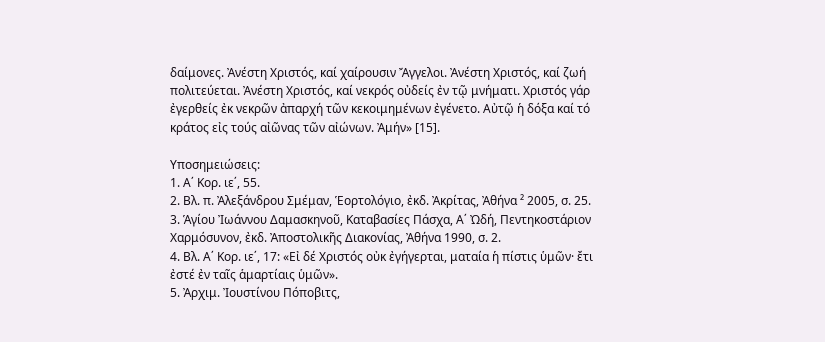δαίμονες. Ἀνέστη Χριστός, καί χαίρουσιν Ἄγγελοι. Ἀνέστη Χριστός, καί ζωή πολιτεύεται. Ἀνέστη Χριστός, καί νεκρός οὐδείς ἐν τῷ μνήματι. Χριστός γάρ ἐγερθείς ἐκ νεκρῶν ἀπαρχή τῶν κεκοιμημένων ἐγένετο. Αὐτῷ ἡ δόξα καί τό κράτος εἰς τούς αἰῶνας τῶν αἰώνων. Ἀμήν» [15].

Υποσημειώσεις:
1. Α΄ Κορ. ιε΄, 55.
2. Βλ. π. Ἀλεξάνδρου Σμέμαν, Ἑορτολόγιο, ἐκδ. Ἀκρίτας, Ἀθήνα ² 2005, σ. 25.
3. Ἁγίου Ἰωάννου Δαμασκηνοῦ, Καταβασίες Πάσχα, Α΄ Ὠδή, Πεντηκοστάριον Χαρμόσυνον, ἐκδ. Ἀποστολικῆς Διακονίας, Ἀθήνα 1990, σ. 2.
4. Βλ. Α΄ Κορ. ιε΄, 17: «Εἰ δέ Χριστός οὐκ ἐγήγερται, ματαία ἡ πίστις ὑμῶν· ἔτι ἐστέ ἐν ταῖς ἁμαρτίαις ὑμῶν».
5. Ἀρχιμ. Ἰουστίνου Πόποβιτς,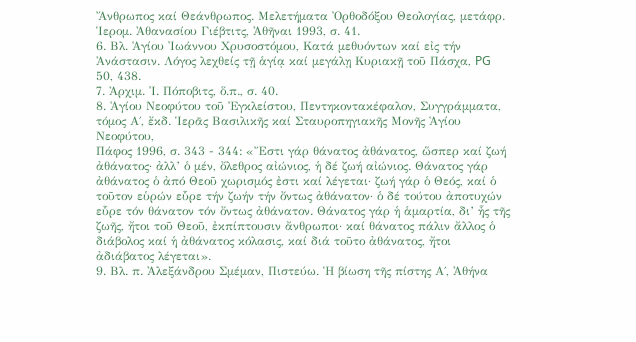Ἄνθρωπος καί Θεάνθρωπος. Μελετήματα Ὀρθοδόξου Θεολογίας, μετάφρ. Ἱερομ. Ἀθανασίου Γιέβτιτς, Ἀθῆναι 1993, σ. 41.
6. Βλ. Ἁγίου Ἰωάννου Χρυσοστόμου, Κατά μεθυόντων καί εἰς τήν Ἀνάστασιν. Λόγος λεχθείς τῇ ἁγίᾳ καί μεγάλῃ Κυριακῇ τοῦ Πάσχα, PG 50, 438.
7. Ἀρχιμ. Ἰ. Πόποβιτς, ὅ.π., σ. 40.
8. Ἁγίου Νεοφύτου τοῦ Ἐγκλείστου, Πεντηκοντακέφαλον, Συγγράμματα, τόμος Α΄, ἔκδ. Ἱερᾶς Βασιλικῆς καί Σταυροπηγιακῆς Μονῆς Ἁγίου Νεοφύτου,
Πάφος 1996, σ. 343 - 344: «Ἔστι γάρ θάνατος ἀθάνατος, ὥσπερ καί ζωή ἀθάνατος· ἀλλ’ ὁ μέν, ὄλεθρος αἰώνιος, ἡ δέ ζωή αἰώνιος. Θάνατος γάρ ἀθάνατος ὁ ἀπό Θεοῦ χωρισμός ἐστι καί λέγεται· ζωή γάρ ὁ Θεός, καί ὁ τοῦτον εὑρών εὗρε τήν ζωήν τήν ὄντως ἀθάνατον· ὁ δέ τούτου ἀποτυχών εὗρε τόν θάνατον τόν ὄντως ἀθάνατον. Θάνατος γάρ ἡ ἁμαρτία, δι’ ἧς τῆς ζωῆς, ἤτοι τοῦ Θεοῦ, ἐκπίπτουσιν ἄνθρωποι· καί θάνατος πάλιν ἄλλος ὁ διάβολος καί ἡ ἀθάνατος κόλασις, καί διά τοῦτο ἀθάνατος, ἤτοι ἀδιάβατος λέγεται».
9. Βλ. π. Ἀλεξάνδρου Σμέμαν, Πιστεύω. Ἡ βίωση τῆς πίστης Α΄, Ἀθήνα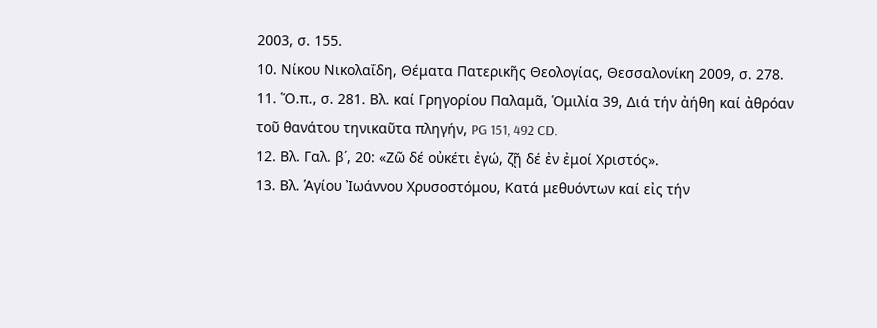2003, σ. 155.
10. Νίκου Νικολαΐδη, Θέματα Πατερικῆς Θεολογίας, Θεσσαλονίκη 2009, σ. 278.
11. Ὅ.π., σ. 281. Βλ. καί Γρηγορίου Παλαμᾶ, Ὁμιλία 39, Διά τήν ἀήθη καί ἀθρόαν τοῦ θανάτου τηνικαῦτα πληγήν, PG 151, 492 CD.
12. Βλ. Γαλ. β΄, 20: «Ζῶ δέ οὐκέτι ἐγώ, ζῇ δέ ἐν ἐμοί Χριστός».
13. Βλ. Ἁγίου Ἰωάννου Χρυσοστόμου, Κατά μεθυόντων καί εἰς τήν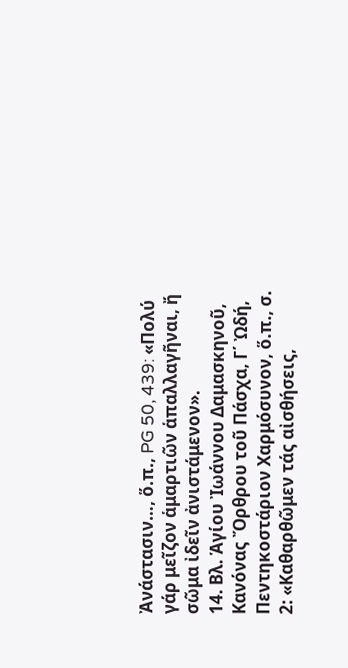Ἀνάστασιν…, ὅ.π., PG 50, 439: «Πολύ γάρ μεῖζον ἁμαρτιῶν ἁπαλλαγῆναι, ἤ σῶμα ἰδεῖν ἀνιστάμενον».
14. Βλ. Ἁγίου Ἰωάννου Δαμασκηνοῦ, Κανόνας Ὄρθρου τοῦ Πάσχα, Γ΄ Ὠδή, Πεντηκοστάριον Χαρμόσυνον, ὅ.π., σ. 2: «Καθαρθῶμεν τάς αἰσθήσεις,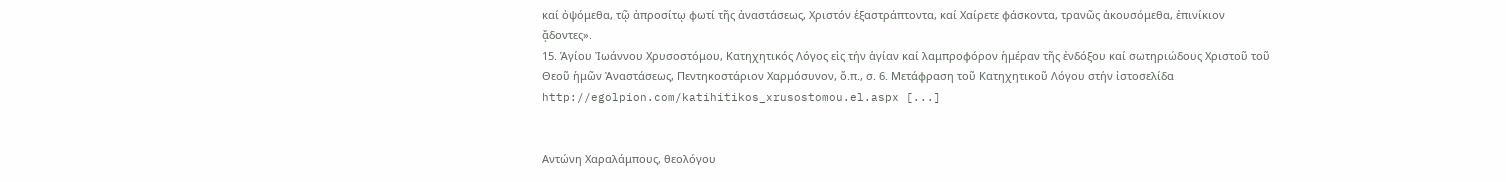καί ὀψόμεθα, τῷ ἀπροσίτῳ φωτί τῆς ἀναστάσεως, Χριστόν ἑξαστράπτοντα, καί Χαίρετε φάσκοντα, τρανῶς ἀκουσόμεθα, ἐπινίκιον ᾄδοντες».
15. Ἁγίου Ἰωάννου Χρυσοστόμου, Κατηχητικός Λόγος εἰς τήν ἁγίαν καί λαμπροφόρον ἡμέραν τῆς ἐνδόξου καί σωτηριώδους Χριστοῦ τοῦ Θεοῦ ἡμῶν Ἀναστάσεως, Πεντηκοστάριον Χαρμόσυνον, ὅ.π., σ. 6. Mετάφραση τοῦ Κατηχητικοῦ Λόγου στήν ἰστοσελίδα http://egolpion.com/katihitikos_xrusostomou.el.aspx [...]


Αντώνη Χαραλάμπους, θεολόγου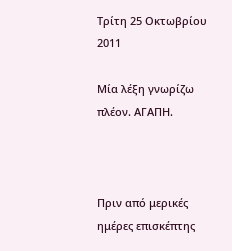Τρίτη 25 Οκτωβρίου 2011

Μία λέξη γνωρίζω πλέον. ΑΓΑΠΗ.



Πριν από μερικές ημέρες επισκέπτης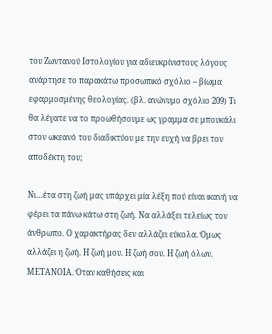του Ζωντανού Ιστολογίου για αδιευκρίνιστους λόγους ανάρτησε το παρακάτω προσωπικό σχόλιο – βίωμα εφαρμοσμένης θεολογίας. (βλ. ανώνυμο σχόλιο 209) Τι θα λέγατε να το προωθήσουμε ως γραμμα σε μπουκάλι στον ωκεανό του διαδικτύου με την ευχή να βρει τον αποδέκτη του;

Νι…έτα στη ζωή μας υπάρχει μία λέξη πού είναι ικανή να φέρει τα πάνω κάτω στη ζωή. Να αλλάξει τελείως τον άνθρωπο. Ο χαρακτήρας δεν αλλάζει εύκολα. Όμως αλλάζει η ζωή. Η ζωή μου. Η ζωή σου. Η ζωή όλων. ΜΕΤΑΝΟΙΑ. Όταν καθήσεις και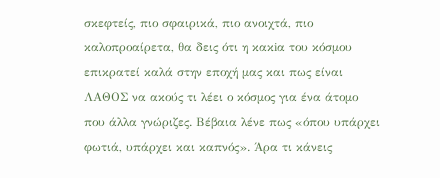σκεφτείς, πιο σφαιρικά, πιο ανοιχτά, πιο καλοπροαίρετα, θα δεις ότι η κακiα του κόσμου επικρατεί καλά στην εποχή μας και πως είναι ΛΑΘΟΣ να ακούς τι λέει ο κόσμος για ένα άτομο που άλλα γνώριζες. Βέβαια λένε πως «όπου υπάρχει φωτιά, υπάρχει και καπνός». Άρα τι κάνεις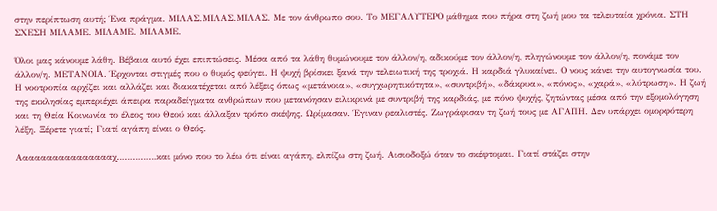στην περίπτωση αυτή; Ένα πράγμα. ΜΙΛΑΣ.ΜΙΛΑΣ.ΜΙΛΑΣ. Με τον άνθρωπο σου. Το ΜΕΓΑΛΥΤΕΡΟ μάθημα που πήρα στη ζωή μου τα τελευταία χρόνια. ΣΤΗ ΣΧΕΣΗ ΜΙΛΑΜΕ. ΜΙΛΑΜΕ. ΜΙΛΑΜΕ.

Όλοι μας κάνουμε λάθη. Βέβαια αυτό έχει επιπτώσεις. Μέσα από τα λάθη θυμώνουμε τον άλλον/η, αδικούμε τον άλλον/η, πληγώνουμε τον άλλον/η, πονάμε τον άλλον/η. ΜΕΤΑΝΟΙΑ. Έρχονται στιγμές που ο θυμός φεύγει. Η ψυχή βρίσκει ξανά την τελειωτική της τροχιά. Η καρδιά γλυκαίνει. Ο νους κάνει την αυτογνωσία του. Η νοοτροπία αρχίζει και αλλάζει και διακατέχεται από λέξεις όπως «μετάνοια», «συγχωρητικότητα», «συντριβή», «δάκρυα», «πόνος», «χαρά», «λύτρωση». Η ζωή της εκκλησίας εμπεριέχει άπειρα παραδείγματα ανθρώπων που μετανόησαν ειλικρινά με συντριβή της καρδιάς, με πόνο ψυχής, ζητώντας μέσα από την εξομολόγηση και τη Θεία Κοινωνία το έλεος του Θεού και άλλαξαν τρόπο σκέψης. Ωρίμασαν. Έγιναν ρεαλιστές. Ζωγράφισαν τη ζωή τους με ΑΓΑΠΗ. Δεν υπάρχει ομορφότερη λέξη. Ξέρετε γιατί; Γιατί αγάπη είναι ο Θεός.

Ααααααααααααααααχ……………και μόνο που το λέω ότι είναι αγάπη, ελπίζω στη ζωή. Αισιοδοξώ όταν το σκέφτομαι. Γιατί στάζει στην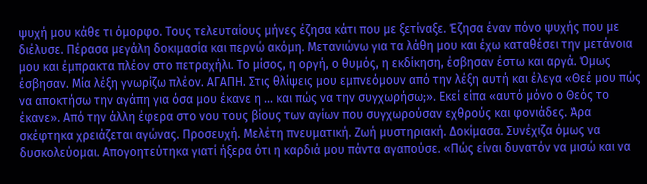ψυχή μου κάθε τι όμορφο. Τους τελευταίους μήνες έζησα κάτι που με ξετίναξε. Έζησα έναν πόνο ψυχής που με διέλυσε. Πέρασα μεγάλη δοκιμασία και περνώ ακόμη. Μετανιώνω για τα λάθη μου και έχω καταθέσει την μετάνοια μου και έμπρακτα πλέον στο πετραχήλι. Το μίσος, η οργή, ο θυμός, η εκδίκηση, έσβησαν έστω και αργά. Όμως έσβησαν. Μία λέξη γνωρίζω πλέον. ΑΓΑΠΗ. Στις θλίψεις μου εμπνεόμουν από την λέξη αυτή και έλεγα «Θεέ μου πώς να αποκτήσω την αγάπη για όσα μου έκανε η … και πώς να την συγχωρήσω;». Εκεί είπα «αυτό μόνο ο Θεός το έκανε». Από την άλλη έφερα στο νου τους βίους των αγίων που συγχωρούσαν εχθρούς και φονιάδες. Άρα σκέφτηκα χρειάζεται αγώνας. Προσευχή. Μελέτη πνευματική. Ζωή μυστηριακή. Δοκίμασα. Συνέχιζα όμως να δυσκολεύομαι. Απογοητεύτηκα γιατί ήξερα ότι η καρδιά μου πάντα αγαπούσε. «Πώς είναι δυνατόν να μισώ και να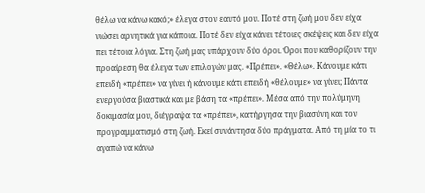θέλω να κάνω κακό;» έλεγα στον εαυτό μου. Ποτέ στη ζωή μου δεν είχα νιώσει αρνητικά για κάποια. Ποτέ δεν είχα κάνει τέτοιες σκέψεις και δεν είχα πει τέτοια λόγια. Στη ζωή μας υπάρχουν δύο όροι. Όροι που καθορίζουν την προαίρεση θα έλεγα των επιλογών μας. «Πρέπει». «Θέλω». Κάνουμε κάτι επειδή «πρέπει» να γίνει ή κάνουμε κάτι επειδή «θέλουμε» να γίνει; Πάντα ενεργούσα βιαστικά και με βάση τα «πρέπει». Μέσα από την πολύμηνη δοκιμασία μου, διέγραψα τα «πρέπει», κατήργησα την βιασύνη και τον προγραμματισμό στη ζωή. Εκεί συνάντησα δύο πράγματα. Από τη μία το τι αγαπώ να κάνω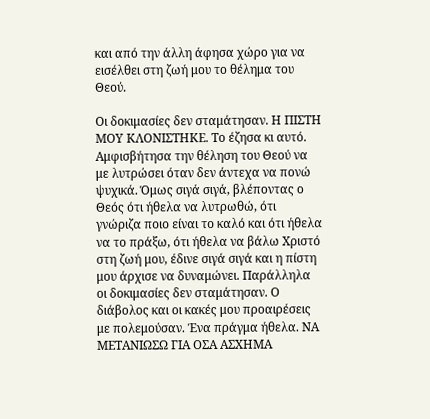και από την άλλη άφησα χώρο για να εισέλθει στη ζωή μου το θέλημα του Θεού.

Οι δοκιμασίες δεν σταμάτησαν. Η ΠΙΣΤΗ ΜΟΥ ΚΛΟΝΙΣΤΗΚΕ. Το έζησα κι αυτό. Αμφισβήτησα την θέληση του Θεού να με λυτρώσει όταν δεν άντεχα να πονώ ψυχικά. Όμως σιγά σιγά, βλέποντας ο Θεός ότι ήθελα να λυτρωθώ, ότι γνώριζα ποιο είναι το καλό και ότι ήθελα να το πράξω, ότι ήθελα να βάλω Χριστό στη ζωή μου, έδινε σιγά σιγά και η πίστη μου άρχισε να δυναμώνει. Παράλληλα οι δοκιμασίες δεν σταμάτησαν. Ο διάβολος και οι κακές μου προαιρέσεις με πολεμούσαν. Ένα πράγμα ήθελα. ΝΑ ΜΕΤΑΝΙΩΣΩ ΓΙΑ ΟΣΑ ΑΣΧΗΜΑ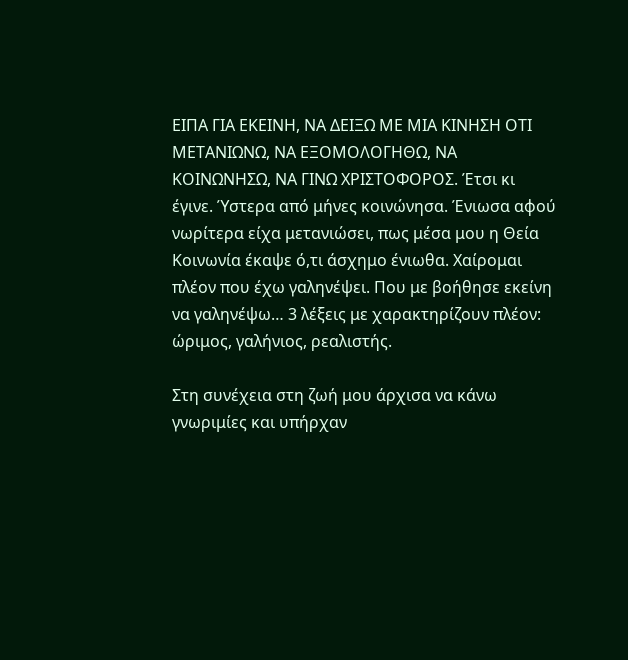ΕΙΠΑ ΓΙΑ ΕΚΕΙΝΗ, ΝΑ ΔΕΙΞΩ ΜΕ ΜΙΑ ΚΙΝΗΣΗ ΟΤΙ ΜΕΤΑΝΙΩΝΩ, ΝΑ ΕΞΟΜΟΛΟΓΗΘΩ, ΝΑ ΚΟΙΝΩΝΗΣΩ, ΝΑ ΓΙΝΩ ΧΡΙΣΤΟΦΟΡΟΣ. Έτσι κι έγινε. Ύστερα από μήνες κοινώνησα. Ένιωσα αφού νωρίτερα είχα μετανιώσει, πως μέσα μου η Θεία Κοινωνία έκαψε ό,τι άσχημο ένιωθα. Χαίρομαι πλέον που έχω γαληνέψει. Που με βοήθησε εκείνη να γαληνέψω… 3 λέξεις με χαρακτηρίζουν πλέον: ώριμος, γαλήνιος, ρεαλιστής.

Στη συνέχεια στη ζωή μου άρχισα να κάνω γνωριμίες και υπήρχαν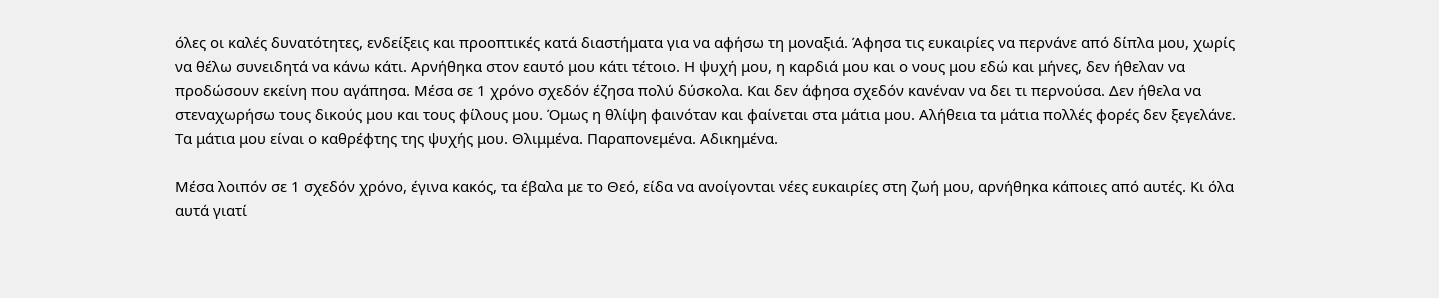όλες οι καλές δυνατότητες, ενδείξεις και προοπτικές κατά διαστήματα για να αφήσω τη μοναξιά. Άφησα τις ευκαιρίες να περνάνε από δίπλα μου, χωρίς να θέλω συνειδητά να κάνω κάτι. Αρνήθηκα στον εαυτό μου κάτι τέτοιο. Η ψυχή μου, η καρδιά μου και ο νους μου εδώ και μήνες, δεν ήθελαν να προδώσουν εκείνη που αγάπησα. Μέσα σε 1 χρόνο σχεδόν έζησα πολύ δύσκολα. Και δεν άφησα σχεδόν κανέναν να δει τι περνούσα. Δεν ήθελα να στεναχωρήσω τους δικούς μου και τους φίλους μου. Όμως η θλίψη φαινόταν και φαίνεται στα μάτια μου. Αλήθεια τα μάτια πολλές φορές δεν ξεγελάνε. Τα μάτια μου είναι ο καθρέφτης της ψυχής μου. Θλιμμένα. Παραπονεμένα. Αδικημένα.

Μέσα λοιπόν σε 1 σχεδόν χρόνο, έγινα κακός, τα έβαλα με το Θεό, είδα να ανοίγονται νέες ευκαιρίες στη ζωή μου, αρνήθηκα κάποιες από αυτές. Κι όλα αυτά γιατί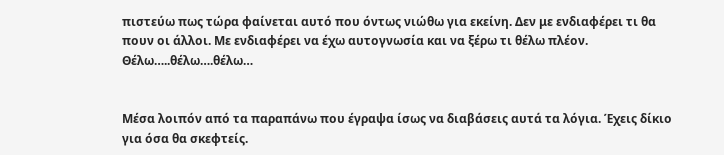πιστεύω πως τώρα φαίνεται αυτό που όντως νιώθω για εκείνη. Δεν με ενδιαφέρει τι θα πουν οι άλλοι. Με ενδιαφέρει να έχω αυτογνωσία και να ξέρω τι θέλω πλέον. Θέλω…..θέλω….θέλω…


Μέσα λοιπόν από τα παραπάνω που έγραψα ίσως να διαβάσεις αυτά τα λόγια. Έχεις δίκιο για όσα θα σκεφτείς.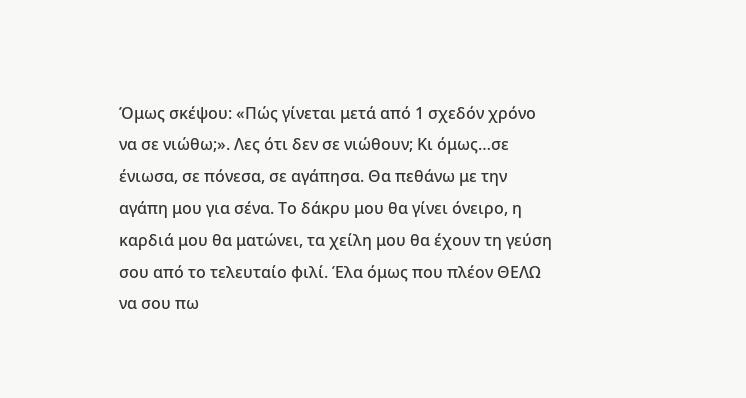Όμως σκέψου: «Πώς γίνεται μετά από 1 σχεδόν χρόνο να σε νιώθω;». Λες ότι δεν σε νιώθουν; Κι όμως…σε ένιωσα, σε πόνεσα, σε αγάπησα. Θα πεθάνω με την αγάπη μου για σένα. Το δάκρυ μου θα γίνει όνειρο, η καρδιά μου θα ματώνει, τα χείλη μου θα έχουν τη γεύση σου από το τελευταίο φιλί. Έλα όμως που πλέον ΘΕΛΩ να σου πω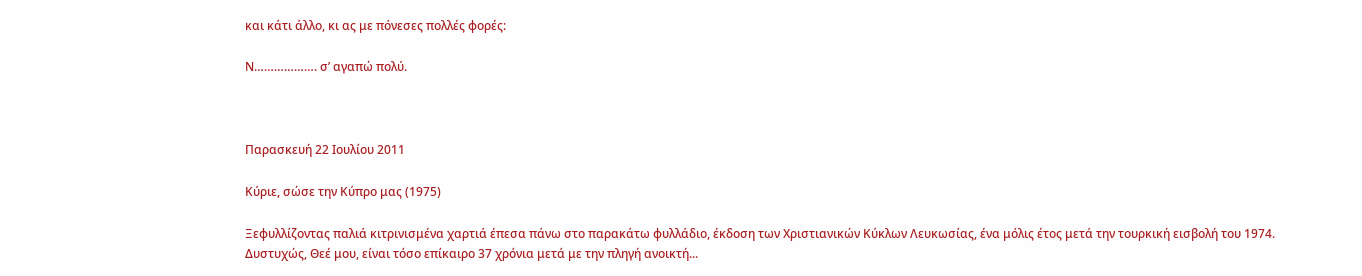και κάτι άλλο, κι ας με πόνεσες πολλές φορές:

Ν………………. σ’ αγαπώ πολύ.



Παρασκευή 22 Ιουλίου 2011

Κύριε, σώσε την Κύπρο μας (1975)

Ξεφυλλίζοντας παλιά κιτρινισμένα χαρτιά έπεσα πάνω στο παρακάτω φυλλάδιο, έκδοση των Χριστιανικών Κύκλων Λευκωσίας, ένα μόλις έτος μετά την τουρκική εισβολή του 1974. Δυστυχώς, Θεέ μου, είναι τόσο επίκαιρο 37 χρόνια μετά με την πληγή ανοικτή...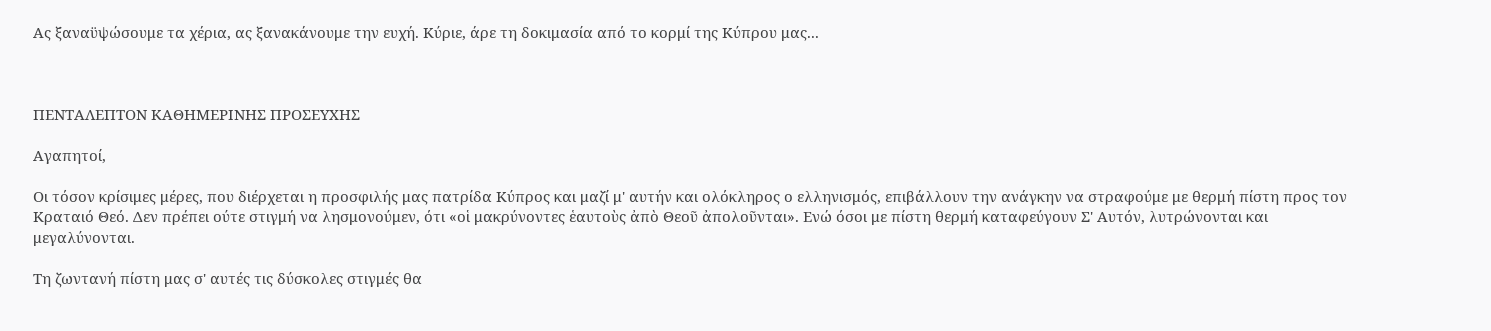Ας ξαναϋψώσουμε τα χέρια, ας ξανακάνουμε την ευχή. Κύριε, άρε τη δοκιμασία από το κορμί της Κύπρου μας...



ΠΕΝΤΑΛΕΠΤΟΝ ΚΑΘΗΜΕΡΙΝΗΣ ΠΡΟΣΕΥΧΗΣ

Αγαπητοί,

Οι τόσον κρίσιμες μέρες, που διέρχεται η προσφιλής μας πατρίδα Κύπρος και μαζί μ' αυτήν και ολόκληρος ο ελληνισμός, επιβάλλουν την ανάγκην να στραφούμε με θερμή πίστη προς τον Κραταιό Θεό. Δεν πρέπει ούτε στιγμή να λησμονούμεν, ότι «οἱ μακρύνοντες ἑαυτοὺς ἀπὸ Θεοῦ ἀπολοῦνται». Ενώ όσοι με πίστη θερμή καταφεύγουν Σ' Αυτόν, λυτρώνονται και μεγαλύνονται.

Τη ζωντανή πίστη μας σ' αυτές τις δύσκολες στιγμές θα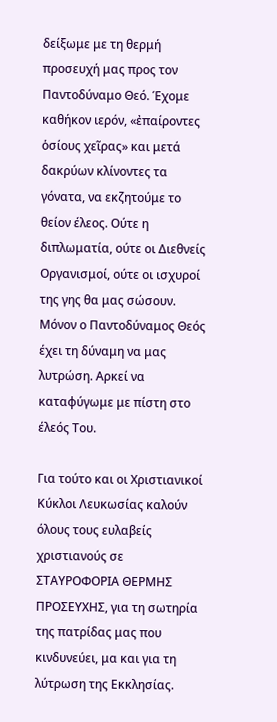δείξωμε με τη θερμή προσευχή μας προς τον Παντοδύναμο Θεό. Έχομε καθήκον ιερόν, «ἐπαίροντες ὁσίους χεῖρας» και μετά δακρύων κλίνοντες τα γόνατα, να εκζητούμε το θείον έλεος. Ούτε η διπλωματία, ούτε οι Διεθνείς Οργανισμοί, ούτε οι ισχυροί της γης θα μας σώσουν. Μόνον ο Παντοδύναμος Θεός έχει τη δύναμη να μας λυτρώση. Αρκεί να καταφύγωμε με πίστη στο έλεός Του.

Για τούτο και οι Χριστιανικοί Κύκλοι Λευκωσίας καλούν όλους τους ευλαβείς χριστιανούς σε ΣΤΑΥΡΟΦΟΡΙΑ ΘΕΡΜΗΣ ΠΡΟΣΕΥΧΗΣ, για τη σωτηρία της πατρίδας μας που κινδυνεύει, μα και για τη λύτρωση της Εκκλησίας.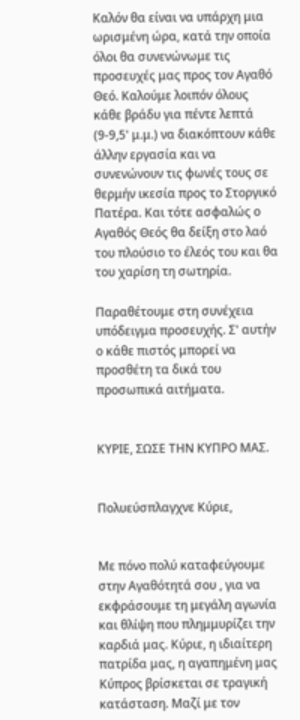Καλόν θα είναι να υπάρχη μια ωρισμένη ώρα, κατά την οποία όλοι θα συνενώνωμε τις προσευχές μας προς τον Αγαθό Θεό. Καλούμε λοιπόν όλους κάθε βράδυ για πέντε λεπτά (9-9,5' μ.μ.) να διακόπτουν κάθε άλλην εργασία και να συνενώνουν τις φωνές τους σε θερμήν ικεσία προς το Στοργικό Πατέρα. Και τότε ασφαλώς ο Αγαθός Θεός θα δείξη στο λαό του πλούσιο το έλεός του και θα του χαρίση τη σωτηρία.

Παραθέτουμε στη συνέχεια υπόδειγμα προσευχής. Σ' αυτήν ο κάθε πιστός μπορεί να προσθέτη τα δικά του προσωπικά αιτήματα.


ΚΥΡΙΕ, ΣΩΣΕ ΤΗΝ ΚΥΠΡΟ ΜΑΣ.


Πολυεύσπλαγχνε Κύριε,


Με πόνο πολύ καταφεύγουμε στην Αγαθότητά σου , για να εκφράσουμε τη μεγάλη αγωνία και θλίψη που πλημμυρίζει την καρδιά μας. Κύριε, η ιδιαίτερη πατρίδα μας, η αγαπημένη μας Κύπρος βρίσκεται σε τραγική κατάσταση. Μαζί με τον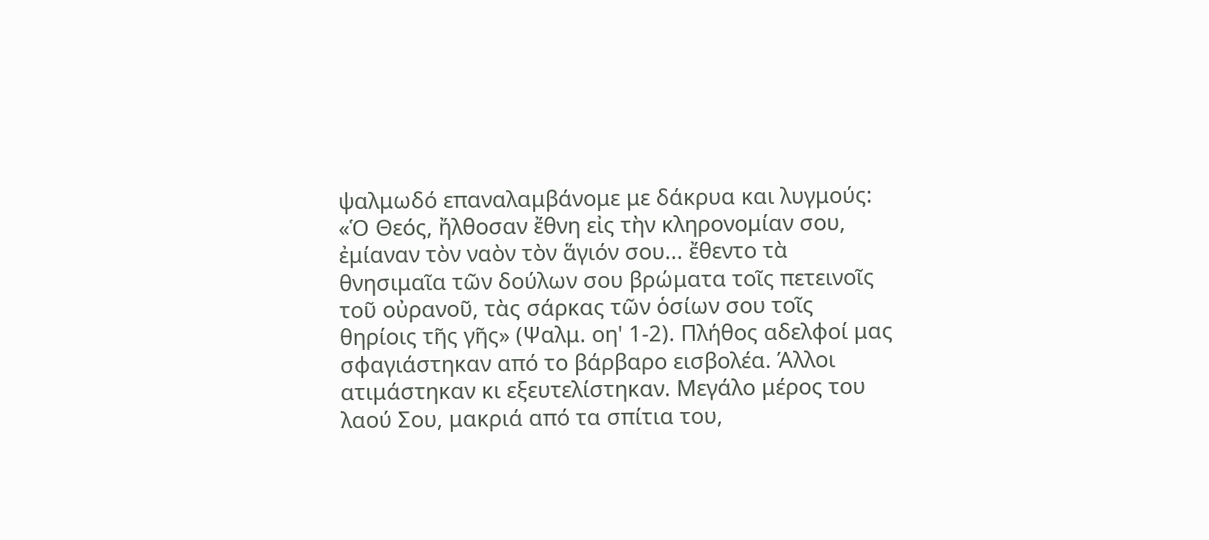ψαλμωδό επαναλαμβάνομε με δάκρυα και λυγμούς: «Ὁ Θεός, ἤλθοσαν ἔθνη εἰς τὴν κληρονομίαν σου, ἐμίαναν τὸν ναὸν τὸν ἅγιόν σου... ἔθεντο τὰ θνησιμαῖα τῶν δούλων σου βρώματα τοῖς πετεινοῖς τοῦ οὐρανοῦ, τὰς σάρκας τῶν ὁσίων σου τοῖς θηρίοις τῆς γῆς» (Ψαλμ. οη' 1-2). Πλήθος αδελφοί μας σφαγιάστηκαν από το βάρβαρο εισβολέα. Άλλοι ατιμάστηκαν κι εξευτελίστηκαν. Μεγάλο μέρος του λαού Σου, μακριά από τα σπίτια του,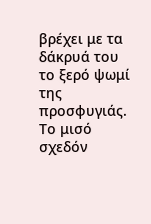βρέχει με τα δάκρυά του το ξερό ψωμί της προσφυγιάς. Το μισό σχεδόν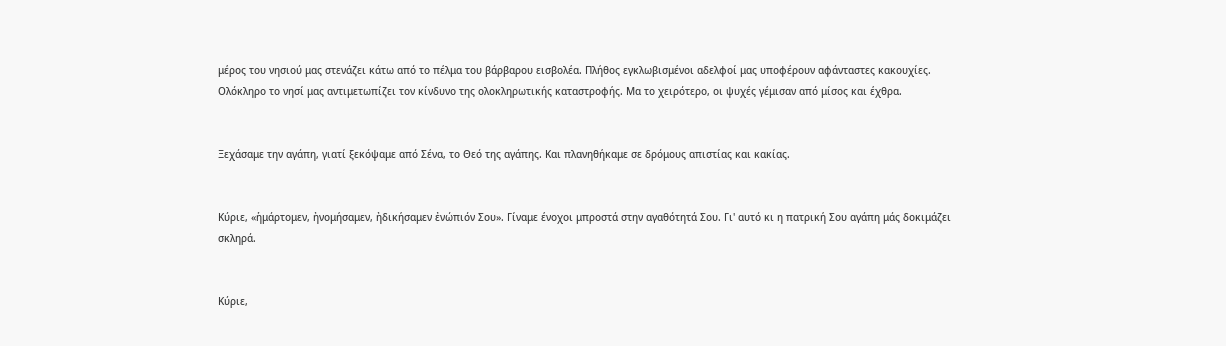μέρος του νησιού μας στενάζει κάτω από το πέλμα του βάρβαρου εισβολέα. Πλήθος εγκλωβισμένοι αδελφοί μας υποφέρουν αφάνταστες κακουχίες. Ολόκληρο το νησί μας αντιμετωπίζει τον κίνδυνο της ολοκληρωτικής καταστροφής. Μα το χειρότερο, οι ψυχές γέμισαν από μίσος και έχθρα.


Ξεχάσαμε την αγάπη, γιατί ξεκόψαμε από Σένα, το Θεό της αγάπης. Και πλανηθήκαμε σε δρόμους απιστίας και κακίας.


Κύριε, «ἡμάρτομεν, ἠνομήσαμεν, ἠδικήσαμεν ἐνώπιόν Σου». Γίναμε ένοχοι μπροστά στην αγαθότητά Σου. Γι' αυτό κι η πατρική Σου αγάπη μάς δοκιμάζει σκληρά.


Κύριε,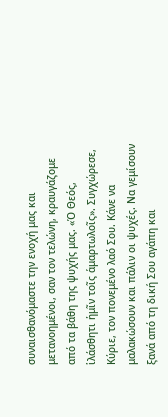συναισθανόμαστε την ενοχή μας και μετανοημένοι, σαν τον τελώνη, κραυγάζομε από τα βάθη της ψυχής μας. «Ὁ Θεός, ἱλάσθητι ἡμῖν τοῖς ἁμαρτωλοῖς». Συγχώρεσε, Κύριε, τον πονεμένο λαό Σου. Κάνε να μαλακώσουν και πάλιν οι ψυχές. Να γεμίσουν ξανά από τη δική Σου αγάπη και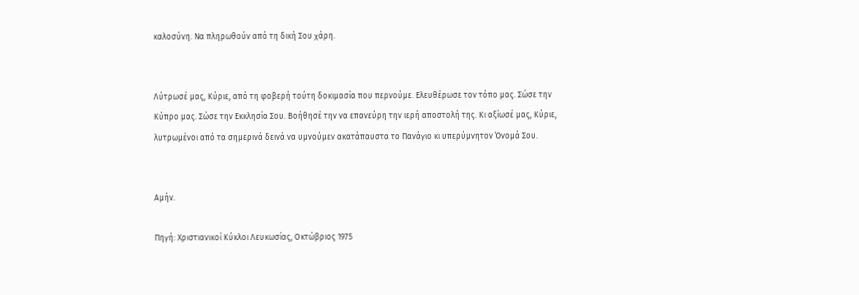καλοσύνη. Να πληρωθούν από τη δική Σου χάρη.


Λύτρωσέ μας, Κύριε, από τη φοβερή τούτη δοκιμασία που περνούμε. Ελευθέρωσε τον τόπο μας. Σώσε την Κύπρο μας. Σώσε την Εκκλησία Σου. Βοήθησέ την να επανεύρη την ιερή αποστολή της. Κι αξίωσέ μας, Κύριε, λυτρωμένοι από τα σημερινά δεινά να υμνούμεν ακατάπαυστα το Πανάγιο κι υπερύμνητον Όνομά Σου.


Αμήν.

Πηγή: Χριστιανικοί Κύκλοι Λευκωσίας, Οκτώβριος 1975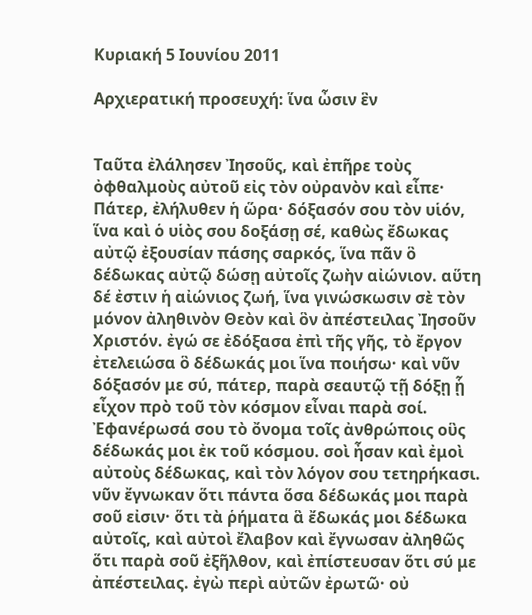Κυριακή 5 Ιουνίου 2011

Αρχιερατική προσευχή: ἵνα ὦσιν ἓν


Ταῦτα ἐλάλησεν Ἰησοῦς, καὶ ἐπῆρε τοὺς ὀφθαλμοὺς αὐτοῦ εἰς τὸν οὐρανὸν καὶ εἶπε·
Πάτερ, ἐλήλυθεν ἡ ὥρα· δόξασόν σου τὸν υἱόν, ἵνα καὶ ὁ υἱὸς σου δοξάσῃ σέ, καθὼς ἔδωκας αὐτῷ ἐξουσίαν πάσης σαρκός, ἵνα πᾶν ὃ δέδωκας αὐτῷ δώσῃ αὐτοῖς ζωὴν αἰώνιον. αὕτη δέ ἐστιν ἡ αἰώνιος ζωή, ἵνα γινώσκωσιν σὲ τὸν μόνον ἀληθινὸν Θεὸν καὶ ὃν ἀπέστειλας Ἰησοῦν Χριστόν. ἐγώ σε ἐδόξασα ἐπὶ τῆς γῆς, τὸ ἔργον ἐτελειώσα ὃ δέδωκάς μοι ἵνα ποιήσω· καὶ νῦν δόξασόν με σύ, πάτερ, παρὰ σεαυτῷ τῇ δόξῃ ᾗ εἶχον πρὸ τοῦ τὸν κόσμον εἶναι παρὰ σοί. Ἐφανέρωσά σου τὸ ὄνομα τοῖς ἀνθρώποις οὓς δέδωκάς μοι ἐκ τοῦ κόσμου. σοὶ ἦσαν καὶ ἐμοὶ αὐτοὺς δέδωκας, καὶ τὸν λόγον σου τετηρήκασι. νῦν ἔγνωκαν ὅτι πάντα ὅσα δέδωκάς μοι παρὰ σοῦ εἰσιν· ὅτι τὰ ῥήματα ἃ ἔδωκάς μοι δέδωκα αὐτοῖς, καὶ αὐτοὶ ἔλαβον καὶ ἔγνωσαν ἀληθῶς ὅτι παρὰ σοῦ ἐξῆλθον, καὶ ἐπίστευσαν ὅτι σύ με ἀπέστειλας. ἐγὼ περὶ αὐτῶν ἐρωτῶ· οὐ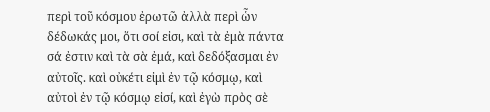περὶ τοῦ κόσμου ἐρωτῶ ἀλλὰ περὶ ὧν δέδωκάς μοι, ὅτι σοί εἰσι, καὶ τὰ ἐμὰ πάντα σά ἐστιν καὶ τὰ σὰ ἐμά, καὶ δεδόξασμαι ἐν αὐτοῖς. καὶ οὐκέτι εἰμὶ ἐν τῷ κόσμῳ, καὶ αὐτοὶ ἐν τῷ κόσμῳ εἰσί, καὶ ἐγὼ πρὸς σὲ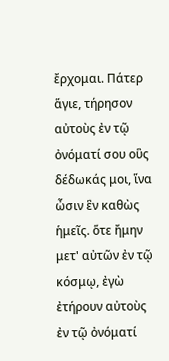ἔρχομαι. Πάτερ ἅγιε, τήρησον αὐτοὺς ἐν τῷ ὀνόματί σου οὓς δέδωκάς μοι, ἵνα ὦσιν ἓν καθὼς ἡμεῖς. ὅτε ἤμην μετ' αὐτῶν ἐν τῷ κόσμῳ, ἐγὼ ἐτήρουν αὐτοὺς ἐν τῷ ὀνόματί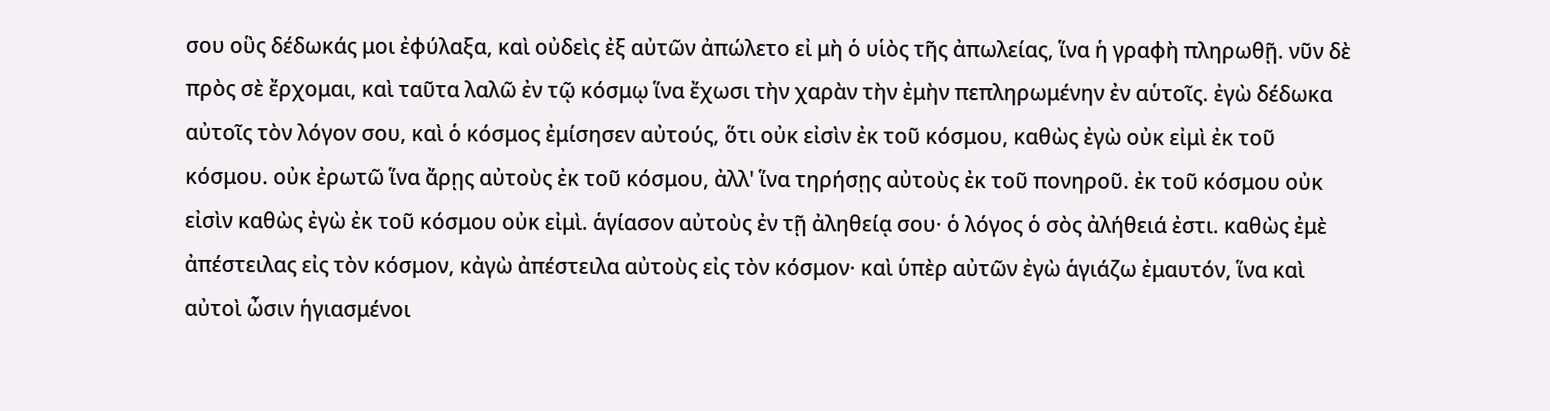σου οὓς δέδωκάς μοι ἐφύλαξα, καὶ οὐδεὶς ἐξ αὐτῶν ἀπώλετο εἰ μὴ ὁ υἱὸς τῆς ἀπωλείας, ἵνα ἡ γραφὴ πληρωθῇ. νῦν δὲ πρὸς σὲ ἔρχομαι, καὶ ταῦτα λαλῶ ἐν τῷ κόσμῳ ἵνα ἔχωσι τὴν χαρὰν τὴν ἐμὴν πεπληρωμένην ἐν αὑτοῖς. ἐγὼ δέδωκα αὐτοῖς τὸν λόγον σου, καὶ ὁ κόσμος ἐμίσησεν αὐτούς, ὅτι οὐκ εἰσὶν ἐκ τοῦ κόσμου, καθὼς ἐγὼ οὐκ εἰμὶ ἐκ τοῦ κόσμου. οὐκ ἐρωτῶ ἵνα ἄρῃς αὐτοὺς ἐκ τοῦ κόσμου, ἀλλ' ἵνα τηρήσῃς αὐτοὺς ἐκ τοῦ πονηροῦ. ἐκ τοῦ κόσμου οὐκ εἰσὶν καθὼς ἐγὼ ἐκ τοῦ κόσμου οὐκ εἰμὶ. ἁγίασον αὐτοὺς ἐν τῇ ἀληθείᾳ σου· ὁ λόγος ὁ σὸς ἀλήθειά ἐστι. καθὼς ἐμὲ ἀπέστειλας εἰς τὸν κόσμον, κἀγὼ ἀπέστειλα αὐτοὺς εἰς τὸν κόσμον· καὶ ὑπὲρ αὐτῶν ἐγὼ ἁγιάζω ἐμαυτόν, ἵνα καὶ αὐτοὶ ὦσιν ἡγιασμένοι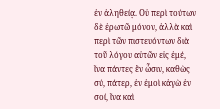ἐν ἀληθείᾳ. Οὐ περὶ τούτων δὲ ἐρωτῶ μόνον, ἀλλὰ καὶ περὶ τῶν πιστευόντων διὰ τοῦ λόγου αὐτῶν εἰς ἐμέ, ἵνα πάντες ἓν ὦσιν, καθὼς σύ, πάτερ, ἐν ἐμοὶ κἀγὼ ἐν σοί, ἵνα καὶ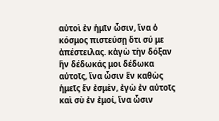αὐτοὶ ἐν ἡμῖν ὦσιν, ἵνα ὁ κόσμος πιστεύσῃ ὅτι σύ με ἀπέστειλας. κἀγὼ τὴν δόξαν ἣν δέδωκάς μοι δέδωκα αὐτοῖς, ἵνα ὦσιν ἓν καθὼς ἡμεῖς ἕν ἐσμὲν, ἐγὼ ἐν αὐτοῖς καὶ σὺ ἐν ἐμοί, ἵνα ὦσιν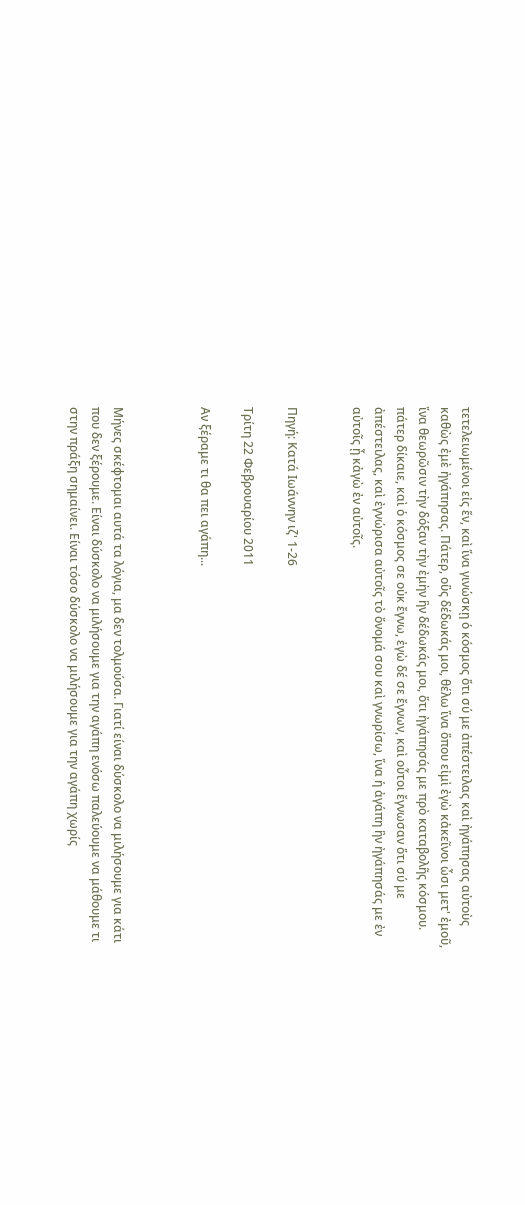τετελειωμένοι εἰς ἕν, καὶ ἵνα γινώσκῃ ὁ κόσμος ὅτι σύ με ἀπέστειλας καὶ ἠγάπησας αὐτοὺς καθὼς ἐμὲ ἠγάπησας. Πάτερ, οὓς δέδωκάς μοι, θέλω ἵνα ὅπου εἰμὶ ἐγὼ κἀκεῖνοι ὦσι μετ' ἐμοῦ, ἵνα θεωρῶσιν τὴν δόξαν τὴν ἐμὴν ἣν δέδωκάς μοι, ὅτι ἠγάπησάς με πρὸ καταβολῆς κόσμου. πάτερ δίκαιε, καὶ ὁ κόσμος σε οὐκ ἔγνω, ἐγὼ δέ σε ἔγνων, καὶ οὗτοι ἔγνωσαν ὅτι σύ με ἀπέστειλας, καὶ ἐγνώρισα αὐτοῖς τὸ ὄνομά σου καὶ γνωρίσω, ἵνα ἡ ἀγάπη ἣν ἠγάπησάς με ἐν αὐτοῖς ᾖ κἀγὼ ἐν αὐτοῖς.


Πηγή: Κατά Ιωάννην ιζ' 1-26

Τρίτη 22 Φεβρουαρίου 2011

Αν ξέραμε τι θα πει αγάπη...



Μήνες σκέφτομαι αυτά τα λόγια, μα δεν τολμούσα. Γιατί είναι δύσκολο να μιλήσουμε για κάτι που δεν ξέρουμε. Είναι δύσκολο να μιλήσουμε για την αγάπη ενόσω παλεύουμε να μάθουμε τι στην πράξη σημαίνει. Είναι τόσο δύσκολο να μιλήσουμε για την αγάπη χωρίς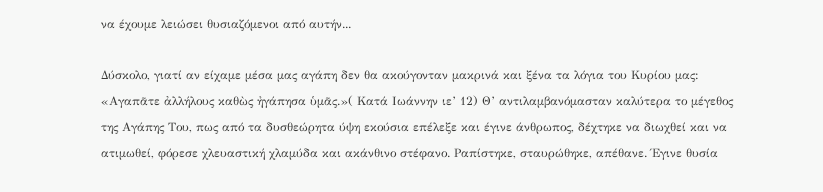να έχουμε λειώσει θυσιαζόμενοι από αυτήν...

Δύσκολο, γιατί αν είχαμε μέσα μας αγάπη δεν θα ακούγονταν μακρινά και ξένα τα λόγια του Κυρίου μας: «Αγαπᾶτε ἀλλήλους καθὼς ἠγάπησα ὑμᾶς.»( Κατά Ιωάννην ιε’ 12) Θ’ αντιλαμβανόμασταν καλύτερα το μέγεθος της Αγάπης Του, πως από τα δυσθεώρητα ύψη εκούσια επέλεξε και έγινε άνθρωπος, δέχτηκε να διωχθεί και να ατιμωθεί, φόρεσε χλευαστική χλαμύδα και ακάνθινο στέφανο. Ραπίστηκε, σταυρώθηκε, απέθανε. Έγινε θυσία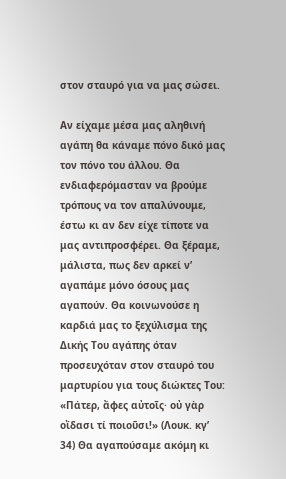στον σταυρό για να μας σώσει.

Αν είχαμε μέσα μας αληθινή αγάπη θα κάναμε πόνο δικό μας τον πόνο του άλλου. Θα ενδιαφερόμασταν να βρούμε τρόπους να τον απαλύνουμε, έστω κι αν δεν είχε τίποτε να μας αντιπροσφέρει. Θα ξέραμε, μάλιστα, πως δεν αρκεί ν’ αγαπάμε μόνο όσους μας αγαπούν. Θα κοινωνούσε η καρδιά μας το ξεχύλισμα της Δικής Του αγάπης όταν προσευχόταν στον σταυρό του μαρτυρίου για τους διώκτες Του: «Πάτερ, ἄφες αὐτοῖς· οὐ γὰρ οἴδασι τί ποιοῦσι!» (Λουκ. κγ’ 34) Θα αγαπούσαμε ακόμη κι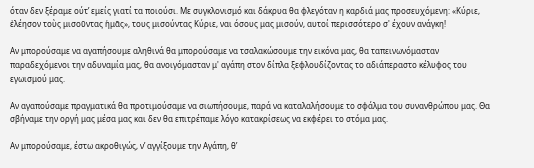όταν δεν ξέραμε ούτ’ εμείς γιατί τα ποιούσι. Με συγκλονισμό και δάκρυα θα φλεγόταν η καρδιά μας προσευχόμενη: «Κύριε, ἐλέησον τοὺς μισοῦντας ἡμᾶς», τους μισούντας Κύριε, ναι όσους μας μισούν, αυτοί περισσότερο σ' έχουν ανάγκη!

Αν μπορούσαμε να αγαπήσουμε αληθινά θα μπορούσαμε να τσαλακώσουμε την εικόνα μας, θα ταπεινωνόμασταν παραδεχόμενοι την αδυναμία μας, θα ανοιγόμασταν μ' αγάπη στον δίπλα ξεφλουδίζοντας το αδιάπεραστο κέλυφος του εγωισμού μας.

Αν αγαπούσαμε πραγματικά θα προτιμούσαμε να σιωπήσουμε, παρά να καταλαλήσουμε το σφάλμα του συνανθρώπου μας. Θα σβήναμε την οργή μας μέσα μας και δεν θα επιτρέπαμε λόγο κατακρίσεως να εκφέρει το στόμα μας.

Αν μπορούσαμε, έστω ακροθιγώς, ν’ αγγίξουμε την Αγάπη, θ’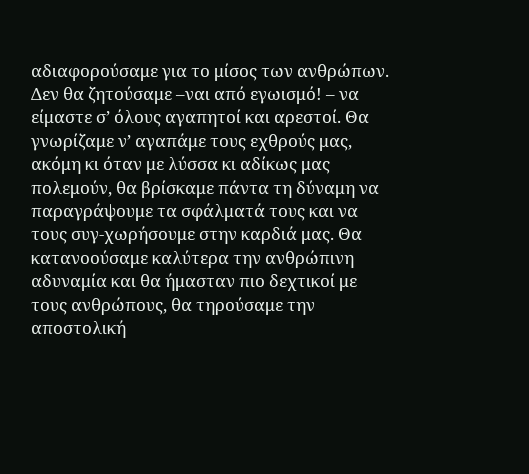αδιαφορούσαμε για το μίσος των ανθρώπων. Δεν θα ζητούσαμε –ναι από εγωισμό! – να είμαστε σ’ όλους αγαπητοί και αρεστοί. Θα γνωρίζαμε ν’ αγαπάμε τους εχθρούς μας, ακόμη κι όταν με λύσσα κι αδίκως μας πολεμούν, θα βρίσκαμε πάντα τη δύναμη να παραγράψουμε τα σφάλματά τους και να τους συγ-χωρήσουμε στην καρδιά μας. Θα κατανοούσαμε καλύτερα την ανθρώπινη αδυναμία και θα ήμασταν πιο δεχτικοί με τους ανθρώπους, θα τηρούσαμε την αποστολική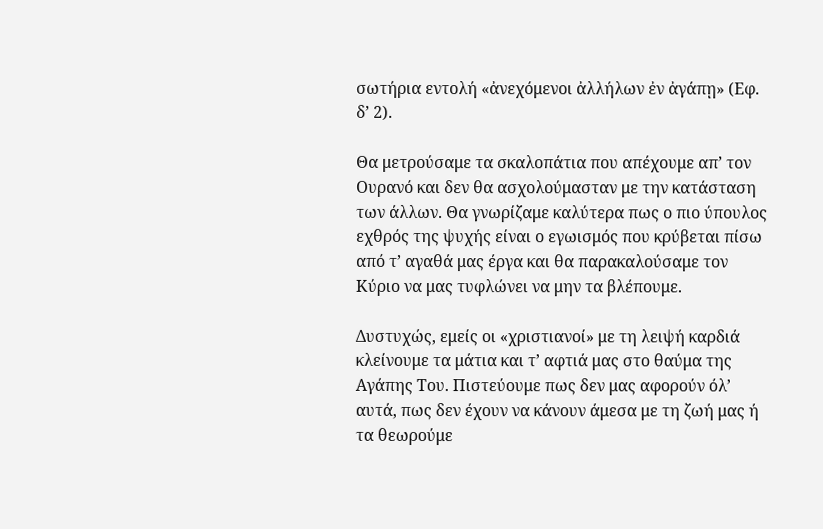σωτήρια εντολή «ἀνεχόμενοι ἀλλήλων ἐν ἀγάπῃ» (Εφ. δ’ 2).

Θα μετρούσαμε τα σκαλοπάτια που απέχουμε απ’ τον Ουρανό και δεν θα ασχολούμασταν με την κατάσταση των άλλων. Θα γνωρίζαμε καλύτερα πως ο πιο ύπουλος εχθρός της ψυχής είναι ο εγωισμός που κρύβεται πίσω από τ’ αγαθά μας έργα και θα παρακαλούσαμε τον Κύριο να μας τυφλώνει να μην τα βλέπουμε.

Δυστυχώς, εμείς οι «χριστιανοί» με τη λειψή καρδιά κλείνουμε τα μάτια και τ’ αφτιά μας στο θαύμα της Αγάπης Του. Πιστεύουμε πως δεν μας αφορούν όλ’ αυτά, πως δεν έχουν να κάνουν άμεσα με τη ζωή μας ή τα θεωρούμε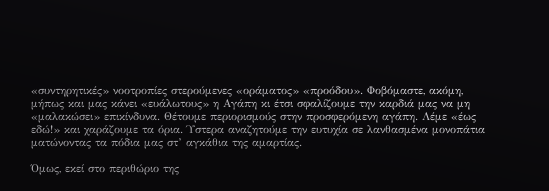«συντηρητικές» νοοτροπίες στερούμενες «οράματος» «προόδου». Φοβόμαστε, ακόμη, μήπως και μας κάνει «ευάλωτους» η Αγάπη κι έτσι σφαλίζουμε την καρδιά μας να μη «μαλακώσει» επικίνδυνα. Θέτουμε περιορισμούς στην προσφερόμενη αγάπη. Λέμε «έως εδώ!» και χαράζουμε τα όρια. Ύστερα αναζητούμε την ευτυχία σε λανθασμένα μονοπάτια ματώνοντας τα πόδια μας στ’ αγκάθια της αμαρτίας.

Όμως, εκεί στο περιθώριο της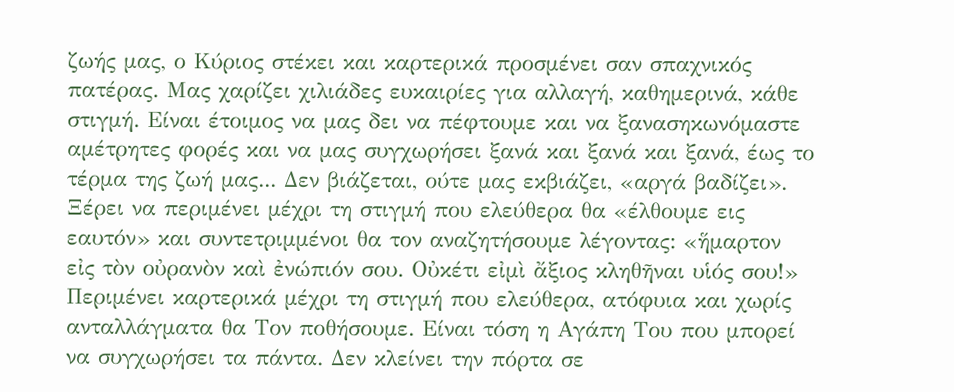ζωής μας, ο Κύριος στέκει και καρτερικά προσμένει σαν σπαχνικός πατέρας. Μας χαρίζει χιλιάδες ευκαιρίες για αλλαγή, καθημερινά, κάθε στιγμή. Είναι έτοιμος να μας δει να πέφτουμε και να ξανασηκωνόμαστε αμέτρητες φορές και να μας συγχωρήσει ξανά και ξανά και ξανά, έως το τέρμα της ζωή μας... Δεν βιάζεται, ούτε μας εκβιάζει, «αργά βαδίζει». Ξέρει να περιμένει μέχρι τη στιγμή που ελεύθερα θα «έλθουμε εις εαυτόν» και συντετριμμένοι θα τον αναζητήσουμε λέγοντας: «ἥμαρτον εἰς τὸν οὐρανὸν καὶ ἐνώπιόν σου. Οὐκέτι εἰμὶ ἄξιος κληθῆναι υἱός σου!» Περιμένει καρτερικά μέχρι τη στιγμή που ελεύθερα, ατόφυια και χωρίς ανταλλάγματα θα Τον ποθήσουμε. Είναι τόση η Αγάπη Του που μπορεί να συγχωρήσει τα πάντα. Δεν κλείνει την πόρτα σε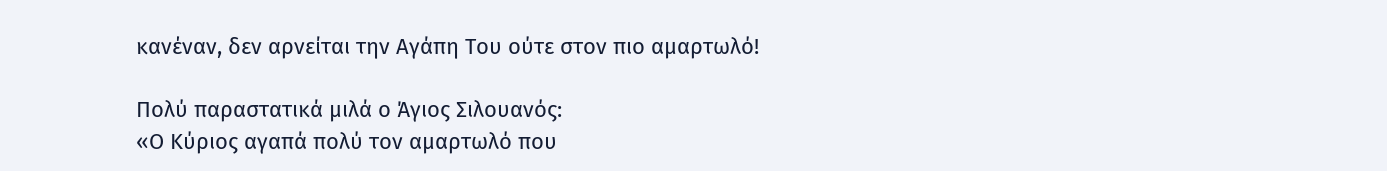κανέναν, δεν αρνείται την Αγάπη Του ούτε στον πιο αμαρτωλό!

Πολύ παραστατικά μιλά ο Άγιος Σιλουανός:
«Ο Κύριος αγαπά πολύ τον αμαρτωλό που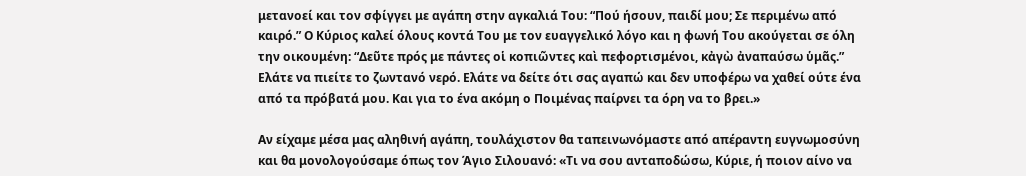μετανοεί και τον σφίγγει με αγάπη στην αγκαλιά Του: “Πού ήσουν, παιδί μου; Σε περιμένω από καιρό.” Ο Κύριος καλεί όλους κοντά Του με τον ευαγγελικό λόγο και η φωνή Του ακούγεται σε όλη την οικουμένη: “Δεῦτε πρός με πάντες οἱ κοπιῶντες καὶ πεφορτισμένοι, κἀγὼ ἀναπαύσω ὑμᾶς.” Ελάτε να πιείτε το ζωντανό νερό. Ελάτε να δείτε ότι σας αγαπώ και δεν υποφέρω να χαθεί ούτε ένα από τα πρόβατά μου. Και για το ένα ακόμη ο Ποιμένας παίρνει τα όρη να το βρει.»

Αν είχαμε μέσα μας αληθινή αγάπη, τουλάχιστον θα ταπεινωνόμαστε από απέραντη ευγνωμοσύνη και θα μονολογούσαμε όπως τον Άγιο Σιλουανό: «Τι να σου ανταποδώσω, Κύριε, ή ποιον αίνο να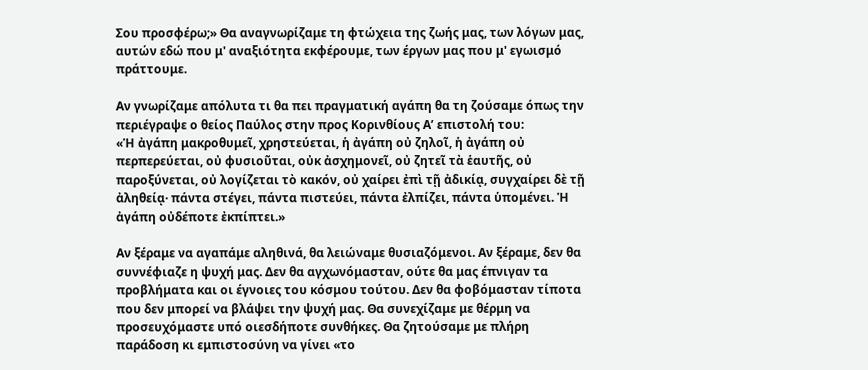Σου προσφέρω;» Θα αναγνωρίζαμε τη φτώχεια της ζωής μας, των λόγων μας, αυτών εδώ που μ' αναξιότητα εκφέρουμε, των έργων μας που μ' εγωισμό πράττουμε.

Αν γνωρίζαμε απόλυτα τι θα πει πραγματική αγάπη θα τη ζούσαμε όπως την περιέγραψε ο θείος Παύλος στην προς Κορινθίους Α’ επιστολή του:
«Ἡ ἀγάπη μακροθυμεῖ, χρηστεύεται, ἡ ἀγάπη οὐ ζηλοῖ, ἡ ἀγάπη οὐ περπερεύεται, οὐ φυσιοῦται, οὐκ ἀσχημονεῖ, οὐ ζητεῖ τὰ ἑαυτῆς, οὐ παροξύνεται, οὐ λογίζεται τὸ κακόν, οὐ χαίρει ἐπὶ τῇ ἀδικίᾳ, συγχαίρει δὲ τῇ ἀληθείᾳ· πάντα στέγει, πάντα πιστεύει, πάντα ἐλπίζει, πάντα ὑπομένει. Ἡ ἀγάπη οὐδέποτε ἐκπίπτει.»

Αν ξέραμε να αγαπάμε αληθινά, θα λειώναμε θυσιαζόμενοι. Αν ξέραμε, δεν θα συννέφιαζε η ψυχή μας. Δεν θα αγχωνόμασταν, ούτε θα μας έπνιγαν τα προβλήματα και οι έγνοιες του κόσμου τούτου. Δεν θα φοβόμασταν τίποτα που δεν μπορεί να βλάψει την ψυχή μας. Θα συνεχίζαμε με θέρμη να προσευχόμαστε υπό οιεσδήποτε συνθήκες. Θα ζητούσαμε με πλήρη παράδοση κι εμπιστοσύνη να γίνει «το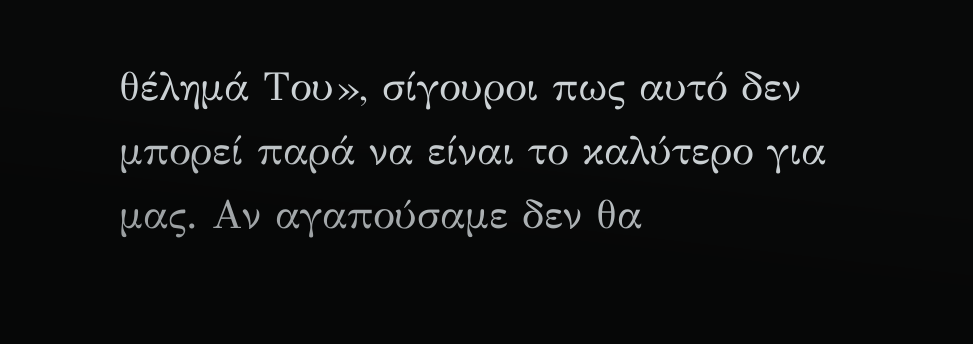θέλημά Του», σίγουροι πως αυτό δεν μπορεί παρά να είναι το καλύτερο για μας. Αν αγαπούσαμε δεν θα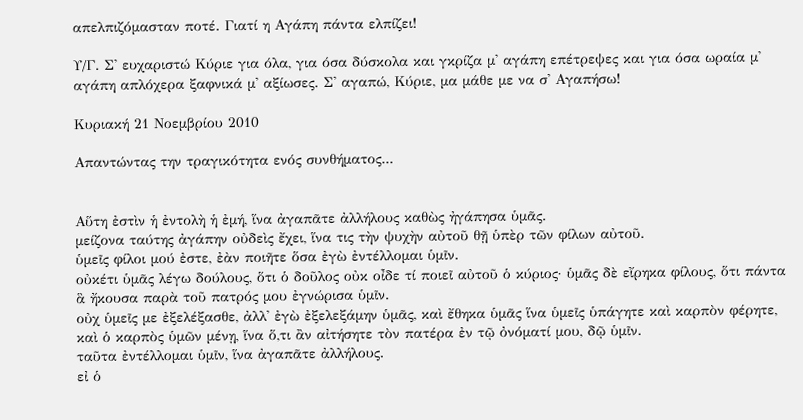απελπιζόμασταν ποτέ. Γιατί η Αγάπη πάντα ελπίζει!

Υ/Γ. Σ' ευχαριστώ Κύριε για όλα, για όσα δύσκολα και γκρίζα μ' αγάπη επέτρεψες και για όσα ωραία μ' αγάπη απλόχερα ξαφνικά μ' αξίωσες. Σ' αγαπώ, Κύριε, μα μάθε με να σ' Αγαπήσω!

Κυριακή 21 Νοεμβρίου 2010

Απαντώντας την τραγικότητα ενός συνθήματος...


Αὕτη ἐστὶν ἡ ἐντολὴ ἡ ἐμή, ἵνα ἀγαπᾶτε ἀλλήλους καθὼς ἠγάπησα ὑμᾶς.
μείζονα ταύτης ἀγάπην οὐδεὶς ἔχει, ἵνα τις τὴν ψυχὴν αὐτοῦ θῇ ὑπὲρ τῶν φίλων αὐτοῦ.
ὑμεῖς φίλοι μού ἐστε, ἐὰν ποιῆτε ὅσα ἐγὼ ἐντέλλομαι ὑμῖν.
οὐκέτι ὑμᾶς λέγω δούλους, ὅτι ὁ δοῦλος οὐκ οἶδε τί ποιεῖ αὐτοῦ ὁ κύριος· ὑμᾶς δὲ εἴρηκα φίλους, ὅτι πάντα ἃ ἤκουσα παρὰ τοῦ πατρός μου ἐγνώρισα ὑμῖν.
οὐχ ὑμεῖς με ἐξελέξασθε, ἀλλ' ἐγὼ ἐξελεξάμην ὑμᾶς, καὶ ἔθηκα ὑμᾶς ἵνα ὑμεῖς ὑπάγητε καὶ καρπὸν φέρητε, καὶ ὁ καρπὸς ὑμῶν μένῃ, ἵνα ὅ,τι ἂν αἰτήσητε τὸν πατέρα ἐν τῷ ὀνόματί μου, δῷ ὑμῖν.
ταῦτα ἐντέλλομαι ὑμῖν, ἵνα ἀγαπᾶτε ἀλλήλους.
εἰ ὁ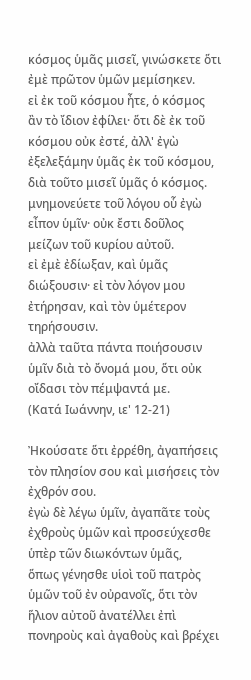κόσμος ὑμᾶς μισεῖ, γινώσκετε ὅτι ἐμὲ πρῶτον ὑμῶν μεμίσηκεν.
εἰ ἐκ τοῦ κόσμου ἦτε, ὁ κόσμος ἂν τὸ ἴδιον ἐφίλει· ὅτι δὲ ἐκ τοῦ κόσμου οὐκ ἐστέ, ἀλλ' ἐγὼ ἐξελεξάμην ὑμᾶς ἐκ τοῦ κόσμου, διὰ τοῦτο μισεῖ ὑμᾶς ὁ κόσμος.
μνημονεύετε τοῦ λόγου οὗ ἐγὼ εἶπον ὑμῖν· οὐκ ἔστι δοῦλος μείζων τοῦ κυρίου αὐτοῦ.
εἰ ἐμὲ ἐδίωξαν, καὶ ὑμᾶς διώξουσιν· εἰ τὸν λόγον μου ἐτήρησαν, καὶ τὸν ὑμέτερον τηρήσουσιν.
ἀλλὰ ταῦτα πάντα ποιήσουσιν ὑμῖν διὰ τὸ ὄνομά μου, ὅτι οὐκ οἴδασι τὸν πέμψαντά με.
(Κατά Ιωάννην, ιε' 12-21)

Ἠκούσατε ὅτι ἐρρέθη, ἀγαπήσεις τὸν πλησίον σου καὶ μισήσεις τὸν ἐχθρόν σου.
ἐγὼ δὲ λέγω ὑμῖν, ἀγαπᾶτε τοὺς ἐχθροὺς ὑμῶν καὶ προσεύχεσθε ὑπὲρ τῶν διωκόντων ὑμᾶς,
ὅπως γένησθε υἱοὶ τοῦ πατρὸς ὑμῶν τοῦ ἐν οὐρανοῖς, ὅτι τὸν ἥλιον αὐτοῦ ἀνατέλλει ἐπὶ πονηροὺς καὶ ἀγαθοὺς καὶ βρέχει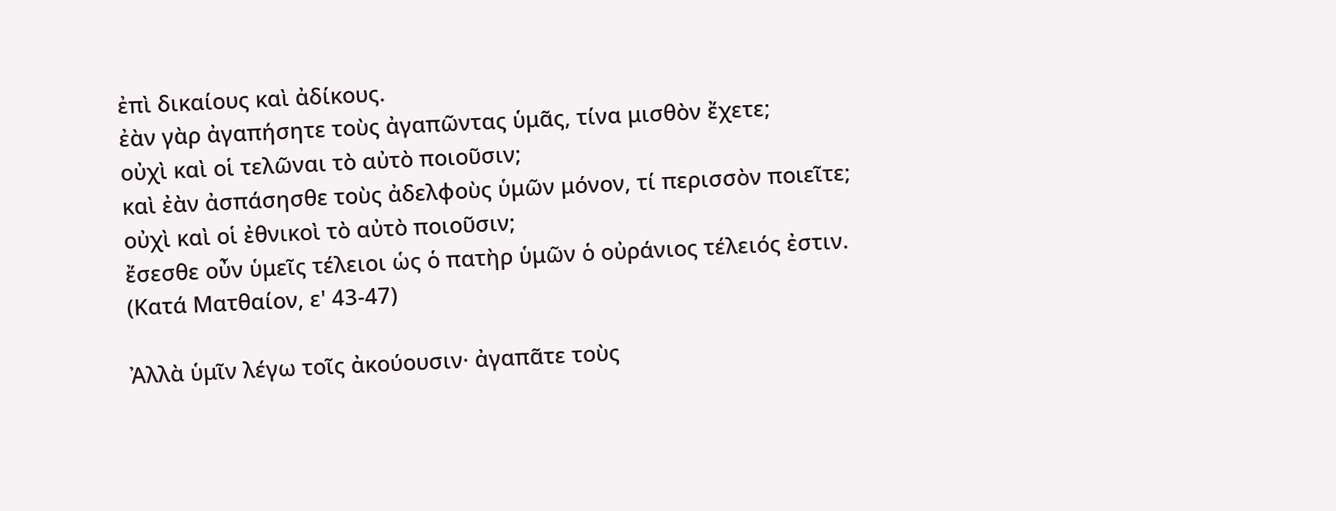ἐπὶ δικαίους καὶ ἀδίκους.
ἐὰν γὰρ ἀγαπήσητε τοὺς ἀγαπῶντας ὑμᾶς, τίνα μισθὸν ἔχετε;
οὐχὶ καὶ οἱ τελῶναι τὸ αὐτὸ ποιοῦσιν;
καὶ ἐὰν ἀσπάσησθε τοὺς ἀδελφοὺς ὑμῶν μόνον, τί περισσὸν ποιεῖτε;
οὐχὶ καὶ οἱ ἐθνικοὶ τὸ αὐτὸ ποιοῦσιν;
ἔσεσθε οὖν ὑμεῖς τέλειοι ὡς ὁ πατὴρ ὑμῶν ὁ οὐράνιος τέλειός ἐστιν.
(Κατά Ματθαίον, ε' 43-47)

Ἀλλὰ ὑμῖν λέγω τοῖς ἀκούουσιν· ἀγαπᾶτε τοὺς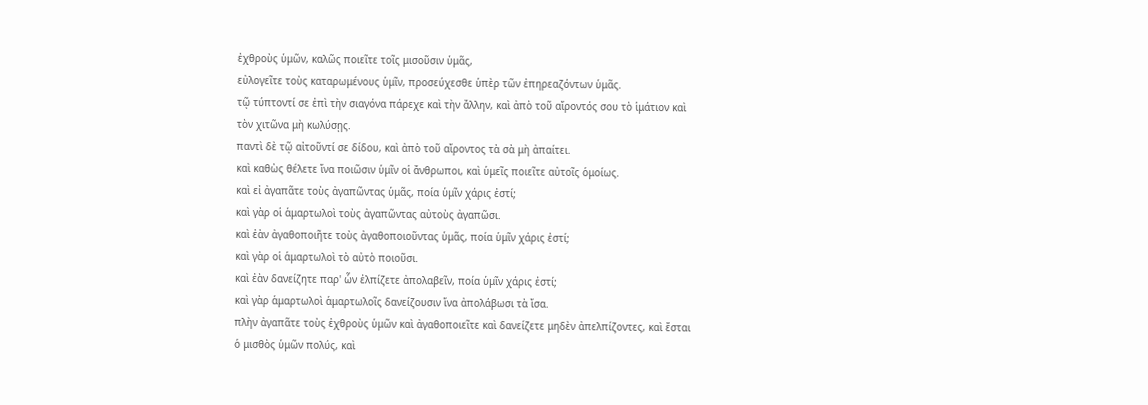ἐχθροὺς ὑμῶν, καλῶς ποιεῖτε τοῖς μισοῦσιν ὑμᾶς,
εὐλογεῖτε τοὺς καταρωμένους ὑμῖν, προσεύχεσθε ὑπὲρ τῶν ἐπηρεαζόντων ὑμᾶς.
τῷ τύπτοντί σε ἐπὶ τὴν σιαγόνα πάρεχε καὶ τὴν ἄλλην, καὶ ἀπὸ τοῦ αἴροντός σου τὸ ἱμάτιον καὶ τὸν χιτῶνα μὴ κωλύσῃς.
παντὶ δὲ τῷ αἰτοῦντί σε δίδου, καὶ ἀπὸ τοῦ αἴροντος τὰ σὰ μὴ ἀπαίτει.
καὶ καθὼς θέλετε ἵνα ποιῶσιν ὑμῖν οἱ ἄνθρωποι, καὶ ὑμεῖς ποιεῖτε αὐτοῖς ὁμοίως.
καὶ εἰ ἀγαπᾶτε τοὺς ἀγαπῶντας ὑμᾶς, ποία ὑμῖν χάρις ἐστί;
καὶ γὰρ οἱ ἁμαρτωλοὶ τοὺς ἀγαπῶντας αὐτοὺς ἀγαπῶσι.
καὶ ἐὰν ἀγαθοποιῆτε τοὺς ἀγαθοποιοῦντας ὑμᾶς, ποία ὑμῖν χάρις ἐστί;
καὶ γὰρ οἱ ἁμαρτωλοὶ τὸ αὐτὸ ποιοῦσι.
καὶ ἐὰν δανείζητε παρ' ὧν ἐλπίζετε ἀπολαβεῖν, ποία ὑμῖν χάρις ἐστί;
καὶ γὰρ ἁμαρτωλοὶ ἁμαρτωλοῖς δανείζουσιν ἵνα ἀπολάβωσι τὰ ἴσα.
πλὴν ἀγαπᾶτε τοὺς ἐχθροὺς ὑμῶν καὶ ἀγαθοποιεῖτε καὶ δανείζετε μηδὲν ἀπελπίζοντες, καὶ ἔσται ὁ μισθὸς ὑμῶν πολύς, καὶ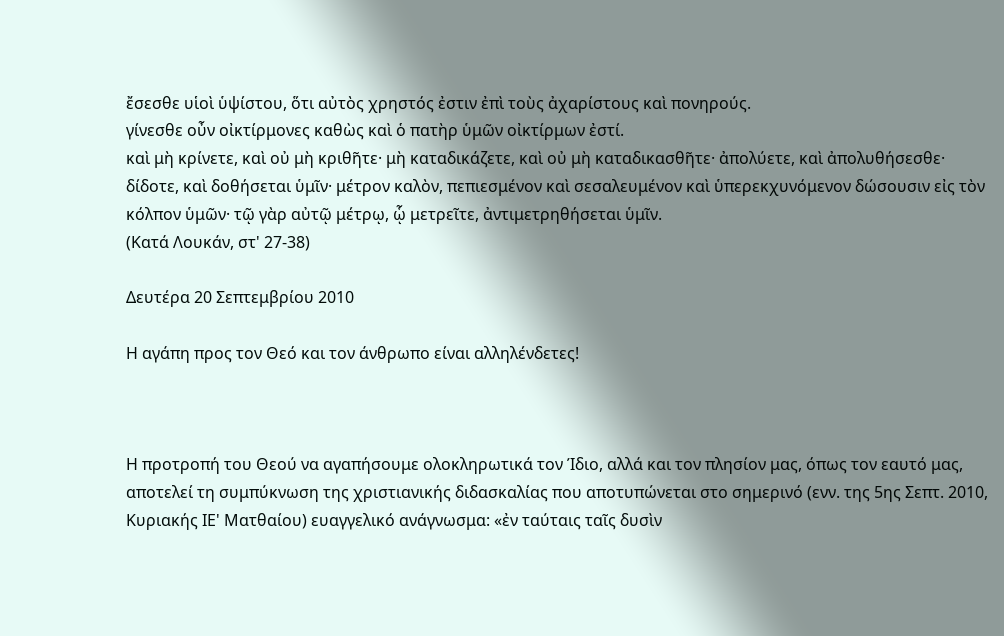ἔσεσθε υἱοὶ ὑψίστου, ὅτι αὐτὸς χρηστός ἐστιν ἐπὶ τοὺς ἀχαρίστους καὶ πονηρούς.
γίνεσθε οὖν οἰκτίρμονες καθὼς καὶ ὁ πατὴρ ὑμῶν οἰκτίρμων ἐστί.
καὶ μὴ κρίνετε, καὶ οὐ μὴ κριθῆτε· μὴ καταδικάζετε, καὶ οὐ μὴ καταδικασθῆτε· ἀπολύετε, καὶ ἀπολυθήσεσθε·
δίδοτε, καὶ δοθήσεται ὑμῖν· μέτρον καλὸν, πεπιεσμένον καὶ σεσαλευμένον καὶ ὑπερεκχυνόμενον δώσουσιν εἰς τὸν κόλπον ὑμῶν· τῷ γὰρ αὐτῷ μέτρῳ, ᾧ μετρεῖτε, ἀντιμετρηθήσεται ὑμῖν.
(Κατά Λουκάν, στ' 27-38)

Δευτέρα 20 Σεπτεμβρίου 2010

Η αγάπη προς τον Θεό και τον άνθρωπο είναι αλληλένδετες!



Η προτροπή του Θεού να αγαπήσουμε ολοκληρωτικά τον Ίδιο, αλλά και τον πλησίον μας, όπως τον εαυτό μας, αποτελεί τη συμπύκνωση της χριστιανικής διδασκαλίας που αποτυπώνεται στο σημερινό (ενν. της 5ης Σεπτ. 2010, Κυριακής ΙΕ' Ματθαίου) ευαγγελικό ανάγνωσμα: «ἐν ταύταις ταῖς δυσὶν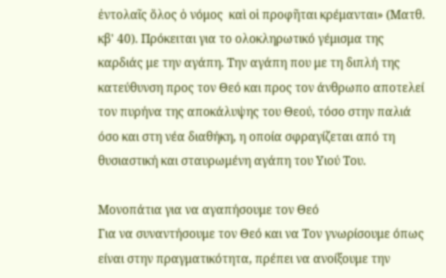ἐντολαῖς ὅλος ὁ νόμος  καὶ οἱ προφῆται κρέμανται» (Ματθ. κβ' 40). Πρόκειται για το ολοκληρωτικό γέμισμα της καρδιάς με την αγάπη. Την αγάπη που με τη διπλή της κατεύθυνση προς τον Θεό και προς τον άνθρωπο αποτελεί τον πυρήνα της αποκάλυψης του Θεού, τόσο στην παλιά όσο και στη νέα διαθήκη, η οποία σφραγίζεται από τη θυσιαστική και σταυρωμένη αγάπη του Υιού Του.

Μονοπάτια για να αγαπήσουμε τον Θεό
Για να συναντήσουμε τον Θεό και να Τον γνωρίσουμε όπως είναι στην πραγματικότητα, πρέπει να ανοίξουμε την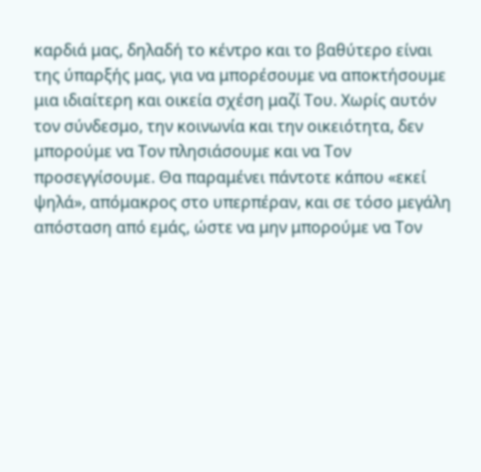καρδιά μας, δηλαδή το κέντρο και το βαθύτερο είναι της ύπαρξής μας, για να μπορέσουμε να αποκτήσουμε μια ιδιαίτερη και οικεία σχέση μαζί Του. Χωρίς αυτόν τον σύνδεσμο, την κοινωνία και την οικειότητα, δεν μπορούμε να Τον πλησιάσουμε και να Τον προσεγγίσουμε. Θα παραμένει πάντοτε κάπου «εκεί ψηλά», απόμακρος στο υπερπέραν, και σε τόσο μεγάλη απόσταση από εμάς, ώστε να μην μπορούμε να Τον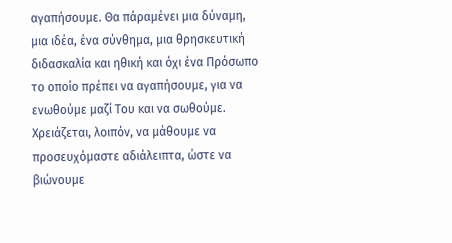αγαπήσουμε. Θα πάραμένει μια δύναμη, μια ιδέα, ένα σύνθημα, μια θρησκευτική διδασκαλία και ηθική και όχι ένα Πρόσωπο το οποίο πρέπει να αγαπήσουμε, για να ενωθούμε μαζί Του και να σωθούμε. Χρειάζεται, λοιπόν, να μάθουμε να προσευχόμαστε αδιάλειπτα, ώστε να βιώνουμε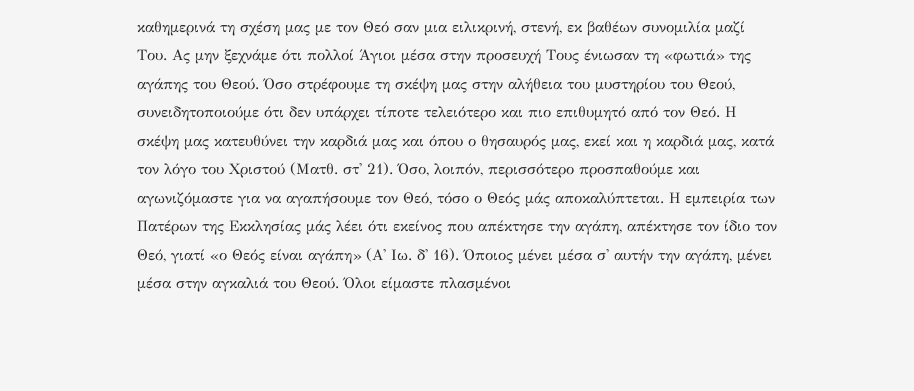καθημερινά τη σχέση μας με τον Θεό σαν μια ειλικρινή, στενή, εκ βαθέων συνομιλία μαζί Του. Ας μην ξεχνάμε ότι πολλοί Άγιοι μέσα στην προσευχή Τους ένιωσαν τη «φωτιά» της αγάπης του Θεού. Όσο στρέφουμε τη σκέψη μας στην αλήθεια του μυστηρίου του Θεού, συνειδητοποιούμε ότι δεν υπάρχει τίποτε τελειότερο και πιο επιθυμητό από τον Θεό. Η σκέψη μας κατευθύνει την καρδιά μας και όπου ο θησαυρός μας, εκεί και η καρδιά μας, κατά τον λόγο του Χριστού (Ματθ. στ' 21). Όσο, λοιπόν, περισσότερο προσπαθούμε και αγωνιζόμαστε για να αγαπήσουμε τον Θεό, τόσο ο Θεός μάς αποκαλύπτεται. Η εμπειρία των Πατέρων της Εκκλησίας μάς λέει ότι εκείνος που απέκτησε την αγάπη, απέκτησε τον ίδιο τον Θεό, γιατί «ο Θεός είναι αγάπη» (Α' Ιω. δ' 16). Όποιος μένει μέσα σ' αυτήν την αγάπη, μένει μέσα στην αγκαλιά του Θεού. Όλοι είμαστε πλασμένοι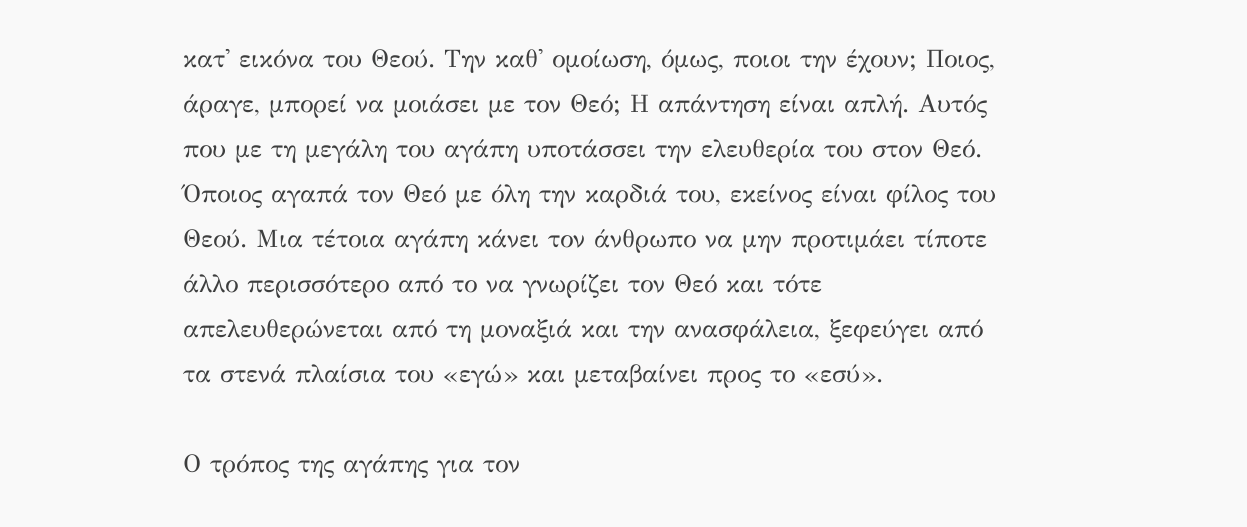κατ' εικόνα του Θεού. Την καθ' ομοίωση, όμως, ποιοι την έχουν; Ποιος, άραγε, μπορεί να μοιάσει με τον Θεό; Η απάντηση είναι απλή. Αυτός που με τη μεγάλη του αγάπη υποτάσσει την ελευθερία του στον Θεό. Όποιος αγαπά τον Θεό με όλη την καρδιά του, εκείνος είναι φίλος του Θεού. Μια τέτοια αγάπη κάνει τον άνθρωπο να μην προτιμάει τίποτε άλλο περισσότερο από το να γνωρίζει τον Θεό και τότε απελευθερώνεται από τη μοναξιά και την ανασφάλεια, ξεφεύγει από τα στενά πλαίσια του «εγώ» και μεταβαίνει προς το «εσύ».

Ο τρόπος της αγάπης για τον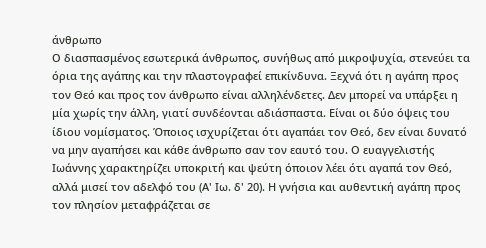άνθρωπο
Ο διασπασμένος εσωτερικά άνθρωπος, συνήθως από μικροψυχία, στενεύει τα όρια της αγάπης και την πλαστογραφεί επικίνδυνα. Ξεχνά ότι η αγάπη προς τον Θεό και προς τον άνθρωπο είναι αλληλένδετες. Δεν μπορεί να υπάρξει η μία χωρίς την άλλη, γιατί συνδέονται αδιάσπαστα. Είναι οι δύο όψεις του ίδιου νομίσματος. Όποιος ισχυρίζεται ότι αγαπάει τον Θεό, δεν είναι δυνατό να μην αγαπήσει και κάθε άνθρωπο σαν τον εαυτό του. Ο ευαγγελιστής Ιωάννης χαρακτηρίζει υποκριτή και ψεύτη όποιον λέει ότι αγαπά τον Θεό, αλλά μισεί τον αδελφό του (Α' Ιω. δ' 20). Η γνήσια και αυθεντική αγάπη προς τον πλησίον μεταφράζεται σε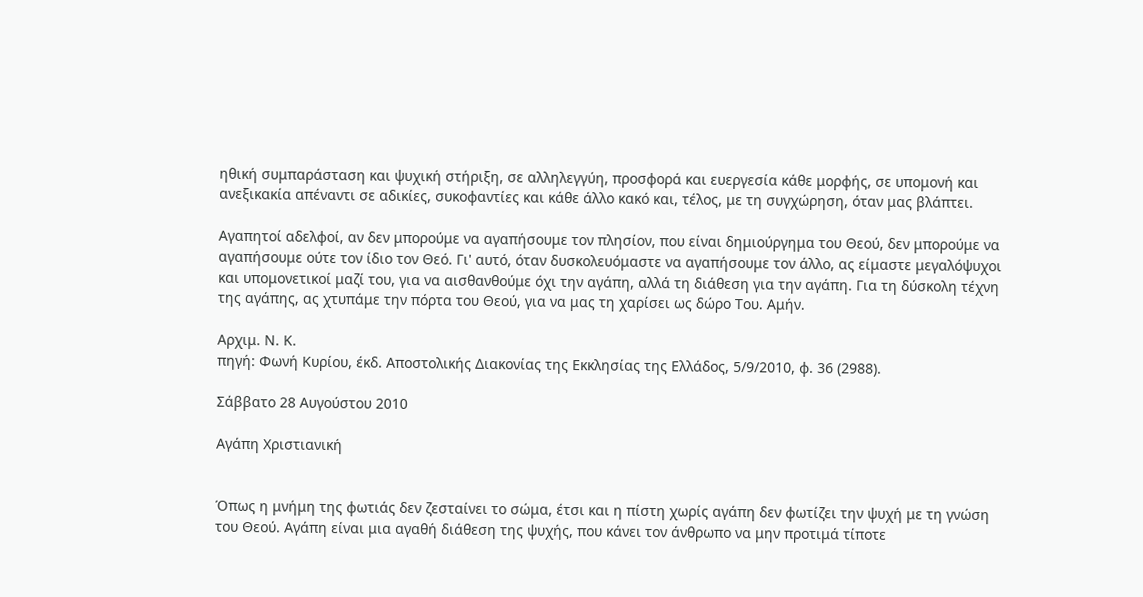ηθική συμπαράσταση και ψυχική στήριξη, σε αλληλεγγύη, προσφορά και ευεργεσία κάθε μορφής, σε υπομονή και ανεξικακία απέναντι σε αδικίες, συκοφαντίες και κάθε άλλο κακό και, τέλος, με τη συγχώρηση, όταν μας βλάπτει.

Αγαπητοί αδελφοί, αν δεν μπορούμε να αγαπήσουμε τον πλησίον, που είναι δημιούργημα του Θεού, δεν μπορούμε να αγαπήσουμε ούτε τον ίδιο τον Θεό. Γι' αυτό, όταν δυσκολευόμαστε να αγαπήσουμε τον άλλο, ας είμαστε μεγαλόψυχοι και υπομονετικοί μαζί του, για να αισθανθούμε όχι την αγάπη, αλλά τη διάθεση για την αγάπη. Για τη δύσκολη τέχνη της αγάπης, ας χτυπάμε την πόρτα του Θεού, για να μας τη χαρίσει ως δώρο Του. Αμήν.

Αρχιμ. Ν. Κ.
πηγή: Φωνή Κυρίου, έκδ. Αποστολικής Διακονίας της Εκκλησίας της Ελλάδος, 5/9/2010, φ. 36 (2988).

Σάββατο 28 Αυγούστου 2010

Αγάπη Χριστιανική


Όπως η μνήμη της φωτιάς δεν ζεσταίνει το σώμα, έτσι και η πίστη χωρίς αγάπη δεν φωτίζει την ψυχή με τη γνώση του Θεού. Αγάπη είναι μια αγαθή διάθεση της ψυχής, που κάνει τον άνθρωπο να μην προτιμά τίποτε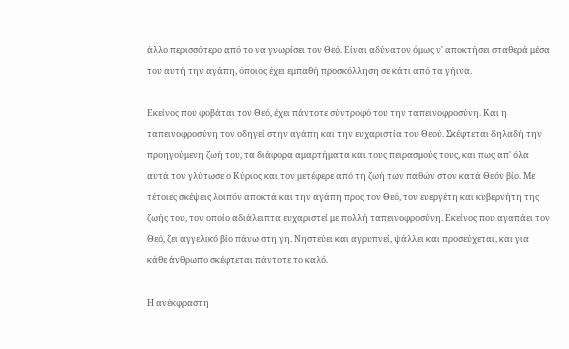άλλο περισσότερο από το να γνωρίσει τον Θεό. Είναι αδύνατον όμως ν' αποκτήσει σταθερά μέσα του αυτή την αγάπη, όποιος έχει εμπαθή προσκόλληση σε κάτι από τα γήινα.

Εκείνος που φοβάται τον Θεό, έχει πάντοτε σύντροφό του την ταπεινοφροσύνη. Και η ταπεινοφροσύνη τον οδηγεί στην αγάπη και την ευχαριστία του Θεού. Σκέφτεται δηλαδή την προηγούμενη ζωή του, τα διάφορα αμαρτήματα και τους πειρασμούς τους, και πως απ' όλα αυτά τον γλύτωσε ο Κύριος και τον μετέφερε από τη ζωή των παθών στον κατά Θεόν βίο. Με τέτοιες σκέψεις λοιπόν αποκτά και την αγάπη προς τον Θεό, τον ευεργέτη και κυβερνήτη της ζωής του, τον οποίο αδιάλειπτα ευχαριστεί με πολλή ταπεινοφροσύνη. Εκείνος που αγαπάει τον Θεό, ζει αγγελικό βίο πάνω στη γη. Νηστεύει και αγρυπνεί, ψάλλει και προσεύχεται, και για κάθε άνθρωπο σκέφτεται πάντοτε το καλό.

Η ανέκφραστη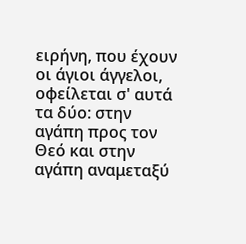ειρήνη, που έχουν οι άγιοι άγγελοι, οφείλεται σ' αυτά τα δύο: στην αγάπη προς τον Θεό και στην αγάπη αναμεταξύ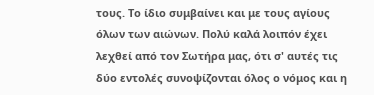τους. Το ίδιο συμβαίνει και με τους αγίους όλων των αιώνων. Πολύ καλά λοιπόν έχει λεχθεί από τον Σωτήρα μας, ότι σ' αυτές τις δύο εντολές συνοψίζονται όλος ο νόμος και η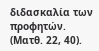διδασκαλία των προφητών. (Ματθ. 22, 40).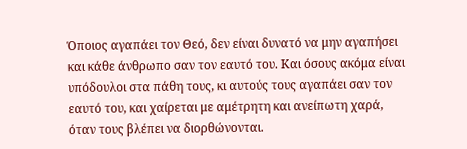Όποιος αγαπάει τον Θεό, δεν είναι δυνατό να μην αγαπήσει και κάθε άνθρωπο σαν τον εαυτό του. Και όσους ακόμα είναι υπόδουλοι στα πάθη τους, κι αυτούς τους αγαπάει σαν τον εαυτό του, και χαίρεται με αμέτρητη και ανείπωτη χαρά, όταν τους βλέπει να διορθώνονται.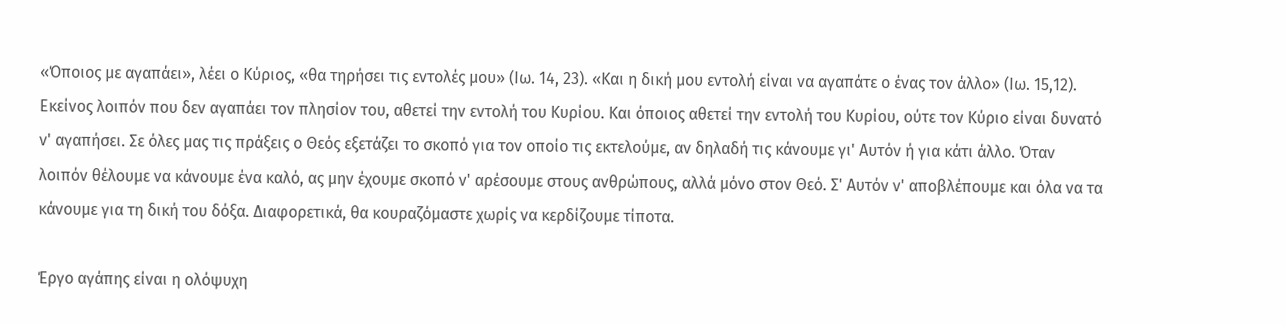«Όποιος με αγαπάει», λέει ο Κύριος, «θα τηρήσει τις εντολές μου» (Ιω. 14, 23). «Και η δική μου εντολή είναι να αγαπάτε ο ένας τον άλλο» (Ιω. 15,12). Εκείνος λοιπόν που δεν αγαπάει τον πλησίον του, αθετεί την εντολή του Κυρίου. Και όποιος αθετεί την εντολή του Κυρίου, ούτε τον Κύριο είναι δυνατό ν' αγαπήσει. Σε όλες μας τις πράξεις ο Θεός εξετάζει το σκοπό για τον οποίο τις εκτελούμε, αν δηλαδή τις κάνουμε γι' Αυτόν ή για κάτι άλλο. Όταν λοιπόν θέλουμε να κάνουμε ένα καλό, ας μην έχουμε σκοπό ν' αρέσουμε στους ανθρώπους, αλλά μόνο στον Θεό. Σ' Αυτόν ν' αποβλέπουμε και όλα να τα κάνουμε για τη δική του δόξα. Διαφορετικά, θα κουραζόμαστε χωρίς να κερδίζουμε τίποτα.

Έργο αγάπης είναι η ολόψυχη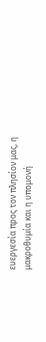ευεργεσία προς τον πλησίον μας, η μακροθυμία και η υπομονή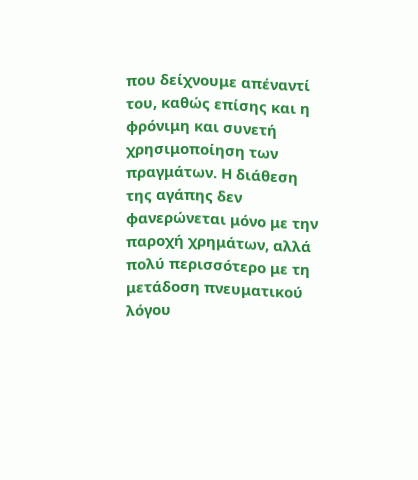που δείχνουμε απέναντί του, καθώς επίσης και η φρόνιμη και συνετή χρησιμοποίηση των πραγμάτων. Η διάθεση της αγάπης δεν φανερώνεται μόνο με την παροχή χρημάτων, αλλά πολύ περισσότερο με τη μετάδοση πνευματικού λόγου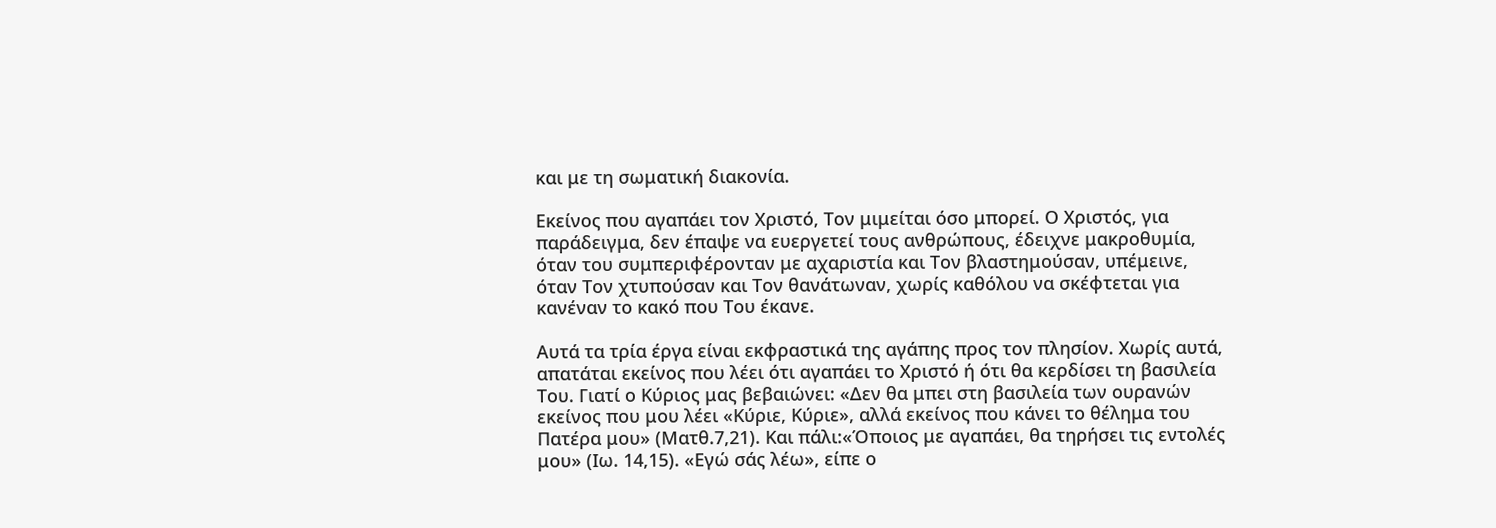και με τη σωματική διακονία.

Εκείνος που αγαπάει τον Χριστό, Τον μιμείται όσο μπορεί. Ο Χριστός, για παράδειγμα, δεν έπαψε να ευεργετεί τους ανθρώπους, έδειχνε μακροθυμία, όταν του συμπεριφέρονταν με αχαριστία και Τον βλαστημούσαν, υπέμεινε, όταν Τον χτυπούσαν και Τον θανάτωναν, χωρίς καθόλου να σκέφτεται για κανέναν το κακό που Του έκανε.

Αυτά τα τρία έργα είναι εκφραστικά της αγάπης προς τον πλησίον. Χωρίς αυτά, απατάται εκείνος που λέει ότι αγαπάει το Χριστό ή ότι θα κερδίσει τη βασιλεία Του. Γιατί ο Κύριος μας βεβαιώνει: «Δεν θα μπει στη βασιλεία των ουρανών εκείνος που μου λέει «Κύριε, Κύριε», αλλά εκείνος που κάνει το θέλημα του Πατέρα μου» (Ματθ.7,21). Και πάλι:«Όποιος με αγαπάει, θα τηρήσει τις εντολές μου» (Ιω. 14,15). «Εγώ σάς λέω», είπε ο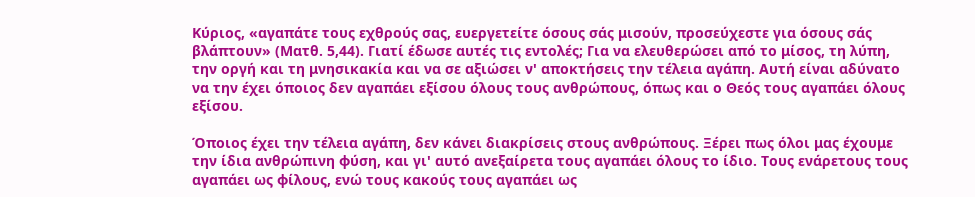Κύριος, «αγαπάτε τους εχθρούς σας, ευεργετείτε όσους σάς μισούν, προσεύχεστε για όσους σάς βλάπτουν» (Ματθ. 5,44). Γιατί έδωσε αυτές τις εντολές; Για να ελευθερώσει από το μίσος, τη λύπη, την οργή και τη μνησικακία και να σε αξιώσει ν' αποκτήσεις την τέλεια αγάπη. Αυτή είναι αδύνατο να την έχει όποιος δεν αγαπάει εξίσου όλους τους ανθρώπους, όπως και ο Θεός τους αγαπάει όλους εξίσου.

Όποιος έχει την τέλεια αγάπη, δεν κάνει διακρίσεις στους ανθρώπους. Ξέρει πως όλοι μας έχουμε την ίδια ανθρώπινη φύση, και γι' αυτό ανεξαίρετα τους αγαπάει όλους το ίδιο. Τους ενάρετους τους αγαπάει ως φίλους, ενώ τους κακούς τους αγαπάει ως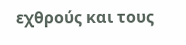εχθρούς και τους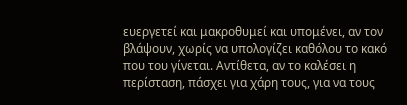ευεργετεί και μακροθυμεί και υπομένει, αν τον βλάψουν, χωρίς να υπολογίζει καθόλου το κακό που του γίνεται. Αντίθετα, αν το καλέσει η περίσταση, πάσχει για χάρη τους, για να τους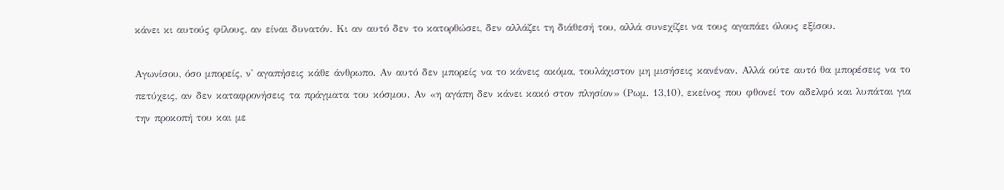κάνει κι αυτούς φίλους, αν είναι δυνατόν. Κι αν αυτό δεν το κατορθώσει, δεν αλλάζει τη διάθεσή του, αλλά συνεχίζει να τους αγαπάει όλους εξίσου.

Αγωνίσου, όσο μπορείς, ν' αγαπήσεις κάθε άνθρωπο. Αν αυτό δεν μπορείς να το κάνεις ακόμα, τουλάχιστον μη μισήσεις κανέναν. Αλλά ούτε αυτό θα μπορέσεις να το πετύχεις, αν δεν καταφρονήσεις τα πράγματα του κόσμου. Αν «η αγάπη δεν κάνει κακό στον πλησίον» (Ρωμ. 13,10), εκείνος που φθονεί τον αδελφό και λυπάται για την προκοπή του και με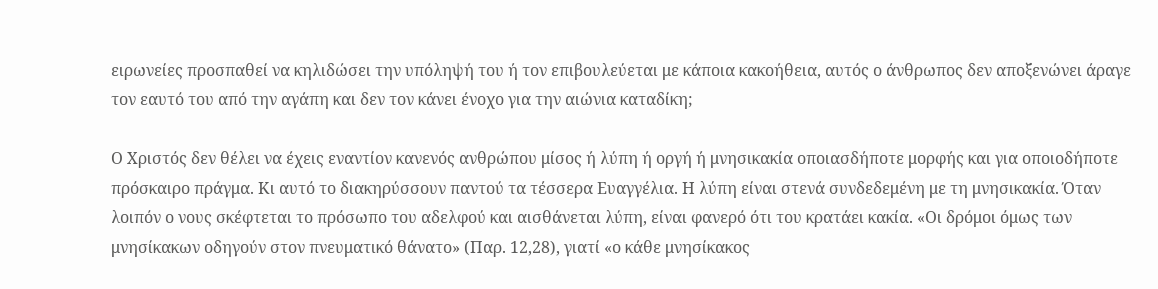ειρωνείες προσπαθεί να κηλιδώσει την υπόληψή του ή τον επιβουλεύεται με κάποια κακοήθεια, αυτός ο άνθρωπος δεν αποξενώνει άραγε τον εαυτό του από την αγάπη και δεν τον κάνει ένοχο για την αιώνια καταδίκη;

Ο Χριστός δεν θέλει να έχεις εναντίον κανενός ανθρώπου μίσος ή λύπη ή οργή ή μνησικακία οποιασδήποτε μορφής και για οποιοδήποτε πρόσκαιρο πράγμα. Κι αυτό το διακηρύσσουν παντού τα τέσσερα Ευαγγέλια. Η λύπη είναι στενά συνδεδεμένη με τη μνησικακία. Όταν λοιπόν ο νους σκέφτεται το πρόσωπο του αδελφού και αισθάνεται λύπη, είναι φανερό ότι του κρατάει κακία. «Οι δρόμοι όμως των μνησίκακων οδηγούν στον πνευματικό θάνατο» (Παρ. 12,28), γιατί «ο κάθε μνησίκακος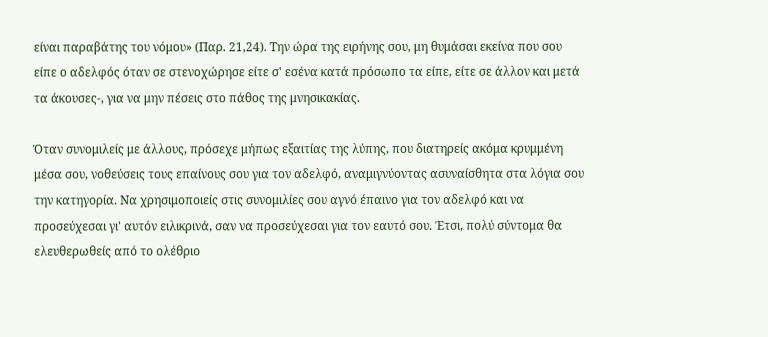είναι παραβάτης του νόμου» (Παρ. 21,24). Την ώρα της ειρήνης σου, μη θυμάσαι εκείνα που σου είπε ο αδελφός όταν σε στενοχώρησε είτε σ' εσένα κατά πρόσωπο τα είπε, είτε σε άλλον και μετά τα άκουσες-, για να μην πέσεις στο πάθος της μνησικακίας.

Όταν συνομιλείς με άλλους, πρόσεχε μήπως εξαιτίας της λύπης, που διατηρείς ακόμα κρυμμένη μέσα σου, νοθεύσεις τους επαίνους σου για τον αδελφό, αναμιγνύοντας ασυναίσθητα στα λόγια σου την κατηγορία. Να χρησιμοποιείς στις συνομιλίες σου αγνό έπαινο για τον αδελφό και να προσεύχεσαι γι' αυτόν ειλικρινά, σαν να προσεύχεσαι για τον εαυτό σου. Έτσι, πολύ σύντομα θα ελευθερωθείς από το ολέθριο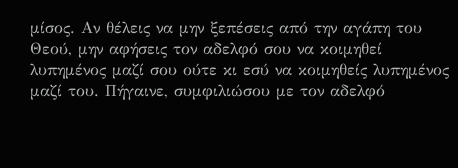μίσος. Αν θέλεις να μην ξεπέσεις από την αγάπη του Θεού, μην αφήσεις τον αδελφό σου να κοιμηθεί λυπημένος μαζί σου ούτε κι εσύ να κοιμηθείς λυπημένος μαζί του. Πήγαινε, συμφιλιώσου με τον αδελφό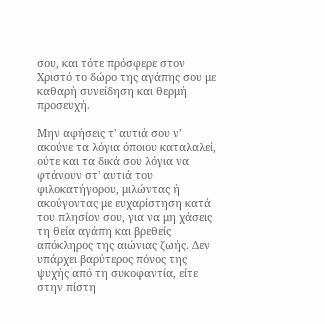σου, και τότε πρόσφερε στον Χριστό το δώρο της αγάπης σου με καθαρή συνείδηση και θερμή προσευχή.

Μην αφήσεις τ' αυτιά σου ν' ακούνε τα λόγια όποιου καταλαλεί, ούτε και τα δικά σου λόγια να φτάνουν στ' αυτιά του φιλοκατήγορου, μιλώντας ή ακούγοντας με ευχαρίστηση κατά του πλησίον σου, για να μη χάσεις τη θεία αγάπη και βρεθείς απόκληρος της αιώνιας ζωής. Δεν υπάρχει βαρύτερος πόνος της ψυχής από τη συκοφαντία, είτε στην πίστη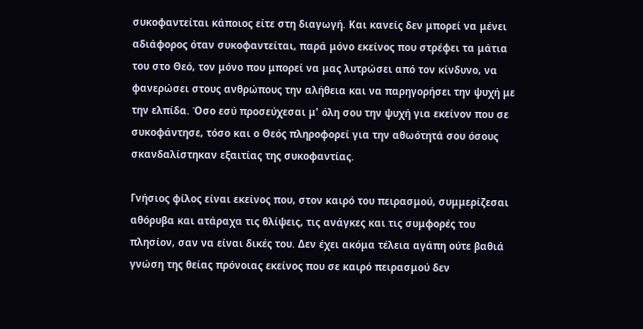συκοφαντείται κάποιος είτε στη διαγωγή. Και κανείς δεν μπορεί να μένει αδιάφορος όταν συκοφαντείται, παρά μόνο εκείνος που στρέφει τα μάτια του στο Θεό, τον μόνο που μπορεί να μας λυτρώσει από τον κίνδυνο, να φανερώσει στους ανθρώπους την αλήθεια και να παρηγορήσει την ψυχή με την ελπίδα. Όσο εσύ προσεύχεσαι μ' όλη σου την ψυχή για εκείνον που σε συκοφάντησε, τόσο και ο Θεός πληροφορεί για την αθωότητά σου όσους σκανδαλίστηκαν εξαιτίας της συκοφαντίας.

Γνήσιος φίλος είναι εκείνος που, στον καιρό του πειρασμού, συμμερίζεσαι αθόρυβα και ατάραχα τις θλίψεις, τις ανάγκες και τις συμφορές του πλησίον, σαν να είναι δικές του. Δεν έχει ακόμα τέλεια αγάπη ούτε βαθιά γνώση της θείας πρόνοιας εκείνος που σε καιρό πειρασμού δεν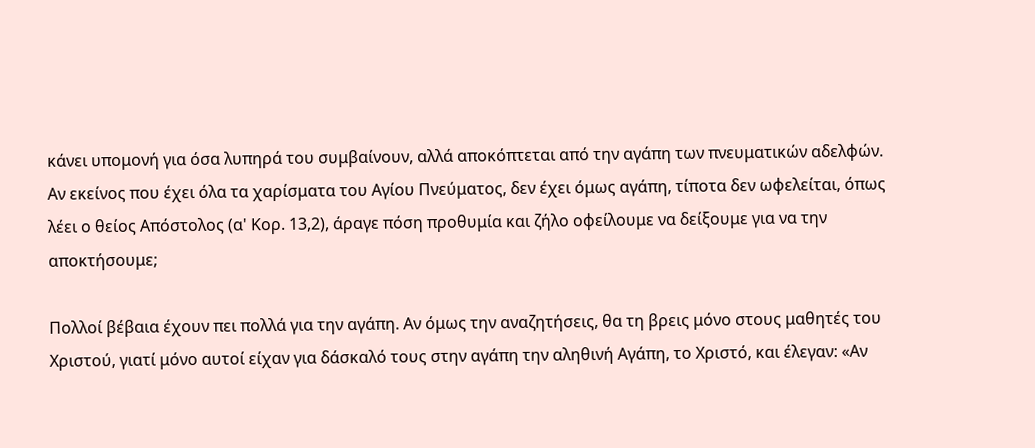κάνει υπομονή για όσα λυπηρά του συμβαίνουν, αλλά αποκόπτεται από την αγάπη των πνευματικών αδελφών. Αν εκείνος που έχει όλα τα χαρίσματα του Αγίου Πνεύματος, δεν έχει όμως αγάπη, τίποτα δεν ωφελείται, όπως λέει ο θείος Απόστολος (α' Κορ. 13,2), άραγε πόση προθυμία και ζήλο οφείλουμε να δείξουμε για να την αποκτήσουμε;

Πολλοί βέβαια έχουν πει πολλά για την αγάπη. Αν όμως την αναζητήσεις, θα τη βρεις μόνο στους μαθητές του Χριστού, γιατί μόνο αυτοί είχαν για δάσκαλό τους στην αγάπη την αληθινή Αγάπη, το Χριστό, και έλεγαν: «Αν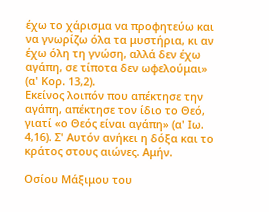έχω το χάρισμα να προφητεύω και να γνωρίζω όλα τα μυστήρια, κι αν έχω όλη τη γνώση, αλλά δεν έχω αγάπη, σε τίποτα δεν ωφελούμαι» (α' Κορ. 13,2).
Εκείνος λοιπόν που απέκτησε την αγάπη, απέκτησε τον ίδιο το Θεό, γιατί «ο Θεός είναι αγάπη» (α' Ιω. 4,16). Σ' Αυτόν ανήκει η δόξα και το κράτος στους αιώνες. Αμήν.

Οσίου Μάξιμου του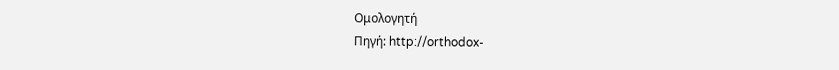Ομολογητή
Πηγή: http://orthodox-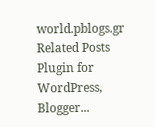world.pblogs.gr
Related Posts Plugin for WordPress, Blogger...